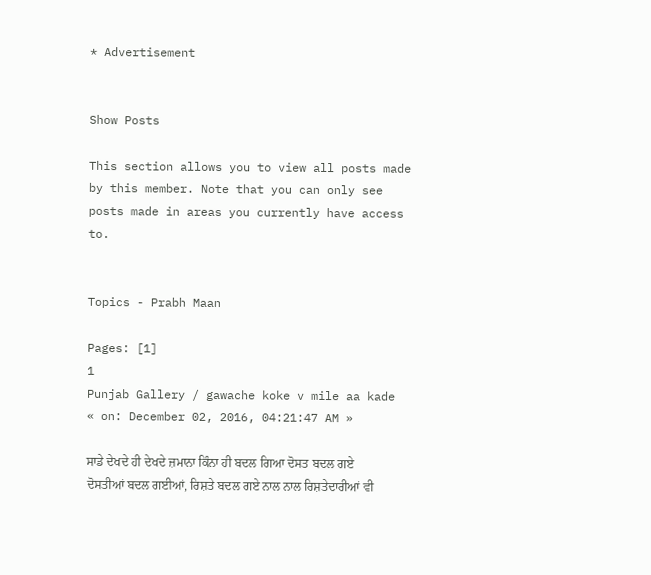* Advertisement


Show Posts

This section allows you to view all posts made by this member. Note that you can only see posts made in areas you currently have access to.


Topics - Prabh Maan

Pages: [1]
1
Punjab Gallery / gawache koke v mile aa kade
« on: December 02, 2016, 04:21:47 AM »

ਸਾਡੇ ਦੇਖਦੇ ਹੀ ਦੇਖਦੇ ਜ਼ਮਾਨਾ ਕਿੰਨਾ ਹੀ ਬਦਲ ਗਿਆ ਦੋਸਤ ਬਦਲ ਗਏ ਦੋਸਤੀਆਂ ਬਦਲ ਗਈਆਂ, ਰਿਸ਼ਤੇ ਬਦਲ ਗਏ ਨਾਲ ਨਾਲ ਰਿਸ਼ਤੇਦਾਰੀਆਂ ਵੀ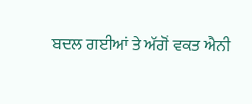ਬਦਲ ਗਈਆਂ ਤੇ ਅੱਗੋਂ ਵਕਤ ਐਨੀ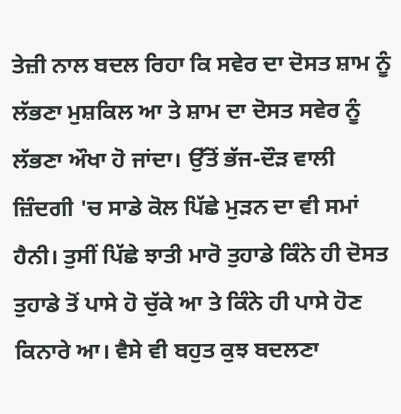ਤੇਜ਼ੀ ਨਾਲ ਬਦਲ ਰਿਹਾ ਕਿ ਸਵੇਰ ਦਾ ਦੋਸਤ ਸ਼ਾਮ ਨੂੰ ਲੱਭਣਾ ਮੁਸ਼ਕਿਲ ਆ ਤੇ ਸ਼ਾਮ ਦਾ ਦੋਸਤ ਸਵੇਰ ਨੂੰ ਲੱਭਣਾ ਔਖਾ ਹੋ ਜਾਂਦਾ। ਉੱਤੋਂ ਭੱਜ-ਦੌੜ ਵਾਲੀ ਜ਼ਿੰਦਗੀ 'ਚ ਸਾਡੇ ਕੋਲ ਪਿੱਛੇ ਮੁੜਨ ਦਾ ਵੀ ਸਮਾਂ ਹੈਨੀ। ਤੁਸੀਂ ਪਿੱਛੇ ਝਾਤੀ ਮਾਰੋ ਤੁਹਾਡੇ ਕਿੰਨੇ ਹੀ ਦੋਸਤ ਤੁਹਾਡੇ ਤੋਂ ਪਾਸੇ ਹੋ ਚੁੱਕੇ ਆ ਤੇ ਕਿੰਨੇ ਹੀ ਪਾਸੇ ਹੋਣ ਕਿਨਾਰੇ ਆ। ਵੈਸੇ ਵੀ ਬਹੁਤ ਕੁਝ ਬਦਲਣਾ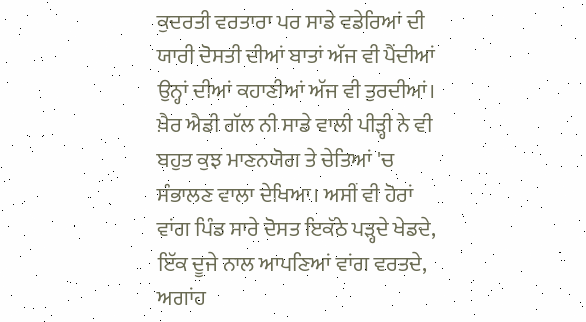ਕੁਦਰਤੀ ਵਰਤਾਰਾ ਪਰ ਸਾਡੇ ਵਡੇਰਿਆਂ ਦੀ ਯਾਰੀ ਦੋਸਤੀ ਦੀਆਂ ਬਾਤਾਂ ਅੱਜ ਵੀ ਪੈਂਦੀਆਂ ਉਨ੍ਹਾਂ ਦੀਆਂ ਕਹਾਣੀਆਂ ਅੱਜ ਵੀ ਤੁਰਦੀਆਂ। ਖ਼ੈਰ ਐਡੀ ਗੱਲ ਨੀ ਸਾਡੇ ਵਾਲੀ ਪੀੜ੍ਹੀ ਨੇ ਵੀ ਬਹੁਤ ਕੁਝ ਮਾਣਨਯੋਗ ਤੇ ਚੇਤਿਆਂ 'ਚ ਸੰਭਾਲਣ ਵਾਲਾ ਦੇਖਿਆ। ਅਸੀਂ ਵੀ ਹੋਰਾਂ ਵਾਂਗ ਪਿੰਡ ਸਾਰੇ ਦੋਸਤ ਇਕੱਠੇ ਪੜ੍ਹਦੇ ਖੇਡਦੇ, ਇੱਕ ਦੂਜੇ ਨਾਲ ਆਪਣਿਆਂ ਵਾਂਗ ਵਰਤਦੇ, ਅਗਾਂਹ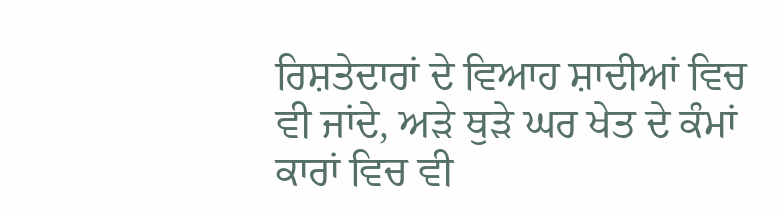ਰਿਸ਼ਤੇਦਾਰਾਂ ਦੇ ਵਿਆਹ ਸ਼ਾਦੀਆਂ ਵਿਚ ਵੀ ਜਾਂਦੇ, ਅੜੇ ਥੁੜੇ ਘਰ ਖੇਤ ਦੇ ਕੰਮਾਂ ਕਾਰਾਂ ਵਿਚ ਵੀ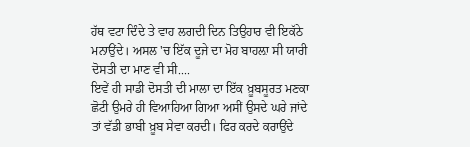ਹੱਥ ਵਟਾ ਦਿੰਦੇ ਤੇ ਵਾਹ ਲਗਦੀ ਦਿਨ ਤਿਉਹਾਰ ਵੀ ਇਕੱਠੇ ਮਨਾਉਂਦੇ। ਅਸਲ 'ਚ ਇੱਕ ਦੂਜੇ ਦਾ ਮੋਹ ਬਾਹਲ਼ਾ ਸੀ ਯਾਰੀ ਦੋਸਤੀ ਦਾ ਮਾਣ ਵੀ ਸੀ....
ਇਵੇਂ ਹੀ ਸਾਡੀ ਦੋਸਤੀ ਦੀ ਮਾਲਾ ਦਾ ਇੱਕ ਖ਼ੂਬਸੂਰਤ ਮਣਕਾ ਛੋਟੀ ਉਮਰੇ ਹੀ ਵਿਆਹਿਆ ਗਿਆ ਅਸੀਂ ਉਸਦੇ ਘਰੇ ਜਾਂਦੇ ਤਾਂ ਵੱਡੀ ਭਾਬੀ ਖ਼ੂਬ ਸੇਵਾ ਕਰਦੀ। ਫਿਰ ਕਰਦੇ ਕਰਾਉਂਦੇ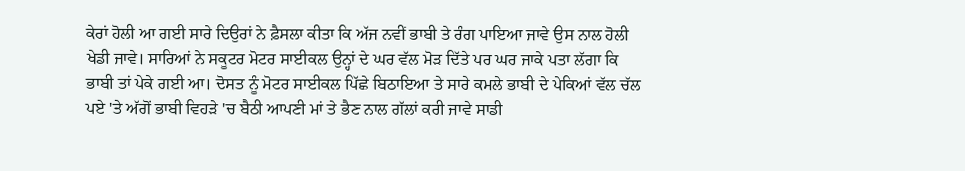ਕੇਰਾਂ ਹੋਲੀ ਆ ਗਈ ਸਾਰੇ ਦਿਉਰਾਂ ਨੇ ਫ਼ੈਸਲਾ ਕੀਤਾ ਕਿ ਅੱਜ ਨਵੀਂ ਭਾਬੀ ਤੇ ਰੰਗ ਪਾਇਆ ਜਾਵੇ ਉਸ ਨਾਲ ਹੋਲੀ ਖੇਡੀ ਜਾਵੇ। ਸਾਰਿਆਂ ਨੇ ਸਕੂਟਰ ਮੋਟਰ ਸਾਈਕਲ ਉਨ੍ਹਾਂ ਦੇ ਘਰ ਵੱਲ ਮੋੜ ਦਿੱਤੇ ਪਰ ਘਰ ਜਾਕੇ ਪਤਾ ਲੱਗਾ ਕਿ ਭਾਬੀ ਤਾਂ ਪੇਕੇ ਗਈ ਆ। ਦੋਸਤ ਨੂੰ ਮੋਟਰ ਸਾਈਕਲ ਪਿੱਛੇ ਬਿਠਾਇਆ ਤੇ ਸਾਰੇ ਕਮਲੇ ਭਾਬੀ ਦੇ ਪੇਕਿਆਂ ਵੱਲ ਚੱਲ ਪਏ 'ਤੇ ਅੱਗੋਂ ਭਾਬੀ ਵਿਹੜੇ 'ਚ ਬੈਠੀ ਆਪਣੀ ਮਾਂ ਤੇ ਭੈਣ ਨਾਲ ਗੱਲਾਂ ਕਰੀ ਜਾਵੇ ਸਾਡੀ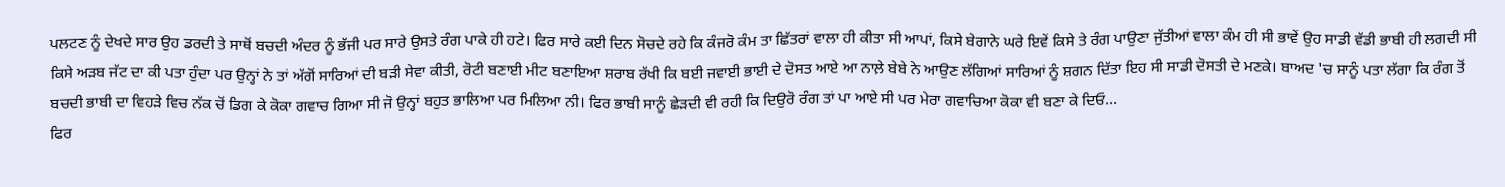ਪਲਟਣ ਨੂੰ ਦੇਖਦੇ ਸਾਰ ਉਹ ਡਰਦੀ ਤੇ ਸਾਥੋਂ ਬਚਦੀ ਅੰਦਰ ਨੂੰ ਭੱਜੀ ਪਰ ਸਾਰੇ ਉਸਤੇ ਰੰਗ ਪਾਕੇ ਹੀ ਹਟੇ। ਫਿਰ ਸਾਰੇ ਕਈ ਦਿਨ ਸੋਚਦੇ ਰਹੇ ਕਿ ਕੰਜਰੋ ਕੰਮ ਤਾ ਛਿੱਤਰਾਂ ਵਾਲਾ ਹੀ ਕੀਤਾ ਸੀ ਆਪਾਂ, ਕਿਸੇ ਬੇਗਾਨੇ ਘਰੇ ਇਵੇਂ ਕਿਸੇ ਤੇ ਰੰਗ ਪਾਉਣਾ ਜੁੱਤੀਆਂ ਵਾਲਾ ਕੰਮ ਹੀ ਸੀ ਭਾਵੇਂ ਉਹ ਸਾਡੀ ਵੱਡੀ ਭਾਬੀ ਹੀ ਲਗਦੀ ਸੀ ਕਿਸੇ ਅੜਬ ਜੱਟ ਦਾ ਕੀ ਪਤਾ ਹੁੰਦਾ ਪਰ ਉਨ੍ਹਾਂ ਨੇ ਤਾਂ ਅੱਗੋਂ ਸਾਰਿਆਂ ਦੀ ਬੜੀ ਸੇਵਾ ਕੀਤੀ, ਰੋਟੀ ਬਣਾਈ ਮੀਟ ਬਣਾਇਆ ਸ਼ਰਾਬ ਰੱਖੀ ਕਿ ਬਈ ਜਵਾਈ ਭਾਈ ਦੇ ਦੋਸਤ ਆਏ ਆ ਨਾਲ਼ੇ ਬੇਬੇ ਨੇ ਆਉਣ ਲੱਗਿਆਂ ਸਾਰਿਆਂ ਨੂੰ ਸ਼ਗਨ ਦਿੱਤਾ ਇਹ ਸੀ ਸਾਡੀ ਦੋਸਤੀ ਦੇ ਮਣਕੇ। ਬਾਅਦ 'ਚ ਸਾਨੂੰ ਪਤਾ ਲੱਗਾ ਕਿ ਰੰਗ ਤੋਂ ਬਚਦੀ ਭਾਬੀ ਦਾ ਵਿਹੜੇ ਵਿਚ ਨੱਕ ਚੋਂ ਡਿਗ ਕੇ ਕੋਕਾ ਗਵਾਚ ਗਿਆ ਸੀ ਜੋ ਉਨ੍ਹਾਂ ਬਹੁਤ ਭਾਲਿਆ ਪਰ ਮਿਲਿਆ ਨੀ। ਫਿਰ ਭਾਬੀ ਸਾਨੂੰ ਛੇੜਦੀ ਵੀ ਰਹੀ ਕਿ ਦਿਉਰੋ ਰੰਗ ਤਾਂ ਪਾ ਆਏ ਸੀ ਪਰ ਮੇਰਾ ਗਵਾਚਿਆ ਕੋਕਾ ਵੀ ਬਣਾ ਕੇ ਦਿਓ...
ਫਿਰ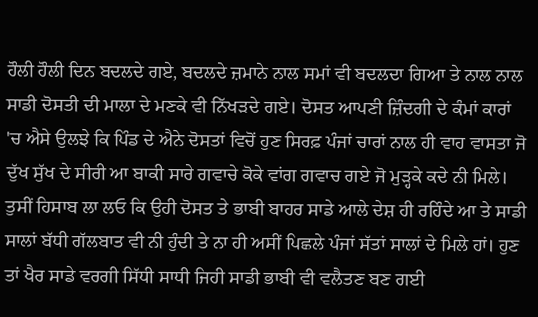ਹੌਲੀ ਹੌਲੀ ਦਿਨ ਬਦਲਦੇ ਗਏ, ਬਦਲਦੇ ਜ਼ਮਾਨੇ ਨਾਲ ਸਮਾਂ ਵੀ ਬਦਲਦਾ ਗਿਆ ਤੇ ਨਾਲ ਨਾਲ ਸਾਡੀ ਦੋਸਤੀ ਦੀ ਮਾਲਾ ਦੇ ਮਣਕੇ ਵੀ ਨਿੱਖੜਦੇ ਗਏ। ਦੋਸਤ ਆਪਣੀ ਜ਼ਿੰਦਗੀ ਦੇ ਕੰਮਾਂ ਕਾਰਾਂ 'ਚ ਐਸੇ ਉਲਝੇ ਕਿ ਪਿੰਡ ਦੇ ਐਨੇ ਦੋਸਤਾਂ ਵਿਚੋਂ ਹੁਣ ਸਿਰਫ਼ ਪੰਜਾਂ ਚਾਰਾਂ ਨਾਲ ਹੀ ਵਾਹ ਵਾਸਤਾ ਜੋ ਦੁੱਖ ਸੁੱਖ ਦੇ ਸੀਰੀ ਆ ਬਾਕੀ ਸਾਰੇ ਗਵਾਚੇ ਕੋਕੇ ਵਾਂਗ ਗਵਾਚ ਗਏ ਜੋ ਮੁੜ੍ਹਕੇ ਕਦੇ ਨੀ ਮਿਲੇ। ਤੁਸੀਂ ਹਿਸਾਬ ਲਾ ਲਓ ਕਿ ਉਹੀ ਦੋਸਤ ਤੇ ਭਾਬੀ ਬਾਹਰ ਸਾਡੇ ਆਲੇ ਦੇਸ਼ ਹੀ ਰਹਿੰਦੇ ਆ ਤੇ ਸਾਡੀ ਸਾਲਾਂ ਬੱਧੀ ਗੱਲਬਾਤ ਵੀ ਨੀ ਹੁੰਦੀ ਤੇ ਨਾ ਹੀ ਅਸੀਂ ਪਿਛਲੇ ਪੰਜਾਂ ਸੱਤਾਂ ਸਾਲਾਂ ਦੇ ਮਿਲੇ ਹਾਂ। ਹੁਣ ਤਾਂ ਖੈਰ ਸਾਡੇ ਵਰਗੀ ਸਿੱਧੀ ਸਾਧੀ ਜਿਹੀ ਸਾਡੀ ਭਾਬੀ ਵੀ ਵਲੈਤਣ ਬਣ ਗਈ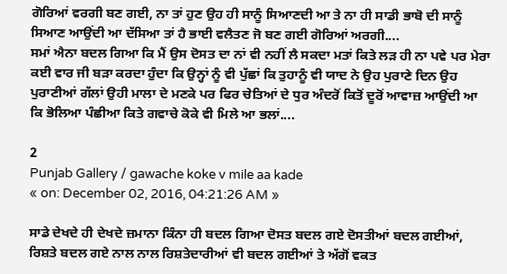ਗੋਰਿਆਂ ਵਰਗੀ ਬਣ ਗਈ, ਨਾ ਤਾਂ ਹੁਣ ਉਹ ਹੀ ਸਾਨੂੰ ਸਿਆਣਦੀ ਆ ਤੇ ਨਾ ਹੀ ਸਾਡੀ ਭਾਬੋ ਦੀ ਸਾਨੂੰ ਸਿਆਣ ਆਉਂਦੀ ਆ ਦੱਸਿਆ ਤਾਂ ਹੈ ਭਾਈ ਵਲੈਤਣ ਜੋ ਬਣ ਗਈ ਗੋਰਿਆਂ ਅਰਗੀ....
ਸਮਾਂ ਐਨਾ ਬਦਲ ਗਿਆ ਕਿ ਮੈਂ ਉਸ ਦੋਸਤ ਦਾ ਨਾਂ ਵੀ ਨਹੀਂ ਲੈ ਸਕਦਾ ਮਤਾਂ ਕਿਤੇ ਲੜ ਹੀ ਨਾ ਪਵੇ ਪਰ ਮੇਰਾ ਕਈ ਵਾਰ ਜੀ ਬੜਾ ਕਰਦਾ ਹੁੰਦਾ ਕਿ ਉਨ੍ਹਾਂ ਨੂੰ ਵੀ ਪੁੱਛਾਂ ਕਿ ਤੁਹਾਨੂੰ ਵੀ ਯਾਦ ਨੇ ਉਹ ਪੁਰਾਣੇ ਦਿਨ ਉਹ ਪੁਰਾਣੀਆਂ ਗੱਲਾਂ ਉਹੀ ਮਾਲਾ ਦੇ ਮਣਕੇ ਪਰ ਫਿਰ ਚੇਤਿਆਂ ਦੇ ਧੁਰ ਅੰਦਰੋਂ ਕਿਤੋਂ ਦੂਰੋਂ ਆਵਾਜ਼ ਆਉਂਦੀ ਆ ਕਿ ਭੋਲਿਆ ਪੰਛੀਆ ਕਿਤੇ ਗਵਾਚੇ ਕੋਕੇ ਵੀ ਮਿਲੇ ਆ ਭਲਾਂ....

2
Punjab Gallery / gawache koke v mile aa kade
« on: December 02, 2016, 04:21:26 AM »

ਸਾਡੇ ਦੇਖਦੇ ਹੀ ਦੇਖਦੇ ਜ਼ਮਾਨਾ ਕਿੰਨਾ ਹੀ ਬਦਲ ਗਿਆ ਦੋਸਤ ਬਦਲ ਗਏ ਦੋਸਤੀਆਂ ਬਦਲ ਗਈਆਂ, ਰਿਸ਼ਤੇ ਬਦਲ ਗਏ ਨਾਲ ਨਾਲ ਰਿਸ਼ਤੇਦਾਰੀਆਂ ਵੀ ਬਦਲ ਗਈਆਂ ਤੇ ਅੱਗੋਂ ਵਕਤ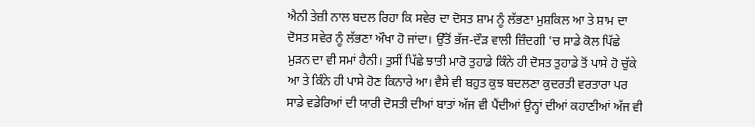ਐਨੀ ਤੇਜ਼ੀ ਨਾਲ ਬਦਲ ਰਿਹਾ ਕਿ ਸਵੇਰ ਦਾ ਦੋਸਤ ਸ਼ਾਮ ਨੂੰ ਲੱਭਣਾ ਮੁਸ਼ਕਿਲ ਆ ਤੇ ਸ਼ਾਮ ਦਾ ਦੋਸਤ ਸਵੇਰ ਨੂੰ ਲੱਭਣਾ ਔਖਾ ਹੋ ਜਾਂਦਾ। ਉੱਤੋਂ ਭੱਜ-ਦੌੜ ਵਾਲੀ ਜ਼ਿੰਦਗੀ 'ਚ ਸਾਡੇ ਕੋਲ ਪਿੱਛੇ ਮੁੜਨ ਦਾ ਵੀ ਸਮਾਂ ਹੈਨੀ। ਤੁਸੀਂ ਪਿੱਛੇ ਝਾਤੀ ਮਾਰੋ ਤੁਹਾਡੇ ਕਿੰਨੇ ਹੀ ਦੋਸਤ ਤੁਹਾਡੇ ਤੋਂ ਪਾਸੇ ਹੋ ਚੁੱਕੇ ਆ ਤੇ ਕਿੰਨੇ ਹੀ ਪਾਸੇ ਹੋਣ ਕਿਨਾਰੇ ਆ। ਵੈਸੇ ਵੀ ਬਹੁਤ ਕੁਝ ਬਦਲਣਾ ਕੁਦਰਤੀ ਵਰਤਾਰਾ ਪਰ ਸਾਡੇ ਵਡੇਰਿਆਂ ਦੀ ਯਾਰੀ ਦੋਸਤੀ ਦੀਆਂ ਬਾਤਾਂ ਅੱਜ ਵੀ ਪੈਂਦੀਆਂ ਉਨ੍ਹਾਂ ਦੀਆਂ ਕਹਾਣੀਆਂ ਅੱਜ ਵੀ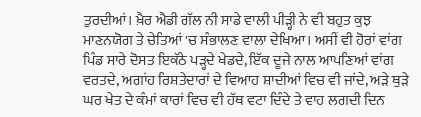ਤੁਰਦੀਆਂ। ਖ਼ੈਰ ਐਡੀ ਗੱਲ ਨੀ ਸਾਡੇ ਵਾਲੀ ਪੀੜ੍ਹੀ ਨੇ ਵੀ ਬਹੁਤ ਕੁਝ ਮਾਣਨਯੋਗ ਤੇ ਚੇਤਿਆਂ 'ਚ ਸੰਭਾਲਣ ਵਾਲਾ ਦੇਖਿਆ। ਅਸੀਂ ਵੀ ਹੋਰਾਂ ਵਾਂਗ ਪਿੰਡ ਸਾਰੇ ਦੋਸਤ ਇਕੱਠੇ ਪੜ੍ਹਦੇ ਖੇਡਦੇ, ਇੱਕ ਦੂਜੇ ਨਾਲ ਆਪਣਿਆਂ ਵਾਂਗ ਵਰਤਦੇ, ਅਗਾਂਹ ਰਿਸ਼ਤੇਦਾਰਾਂ ਦੇ ਵਿਆਹ ਸ਼ਾਦੀਆਂ ਵਿਚ ਵੀ ਜਾਂਦੇ, ਅੜੇ ਥੁੜੇ ਘਰ ਖੇਤ ਦੇ ਕੰਮਾਂ ਕਾਰਾਂ ਵਿਚ ਵੀ ਹੱਥ ਵਟਾ ਦਿੰਦੇ ਤੇ ਵਾਹ ਲਗਦੀ ਦਿਨ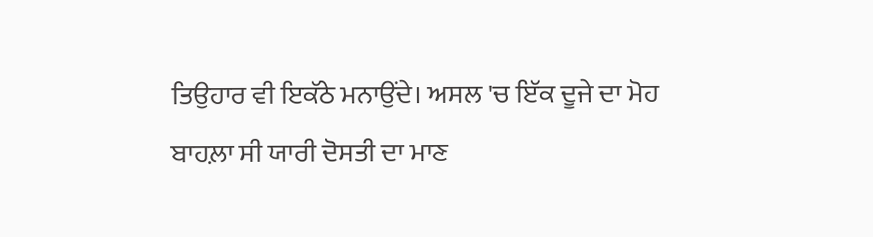ਤਿਉਹਾਰ ਵੀ ਇਕੱਠੇ ਮਨਾਉਂਦੇ। ਅਸਲ 'ਚ ਇੱਕ ਦੂਜੇ ਦਾ ਮੋਹ ਬਾਹਲ਼ਾ ਸੀ ਯਾਰੀ ਦੋਸਤੀ ਦਾ ਮਾਣ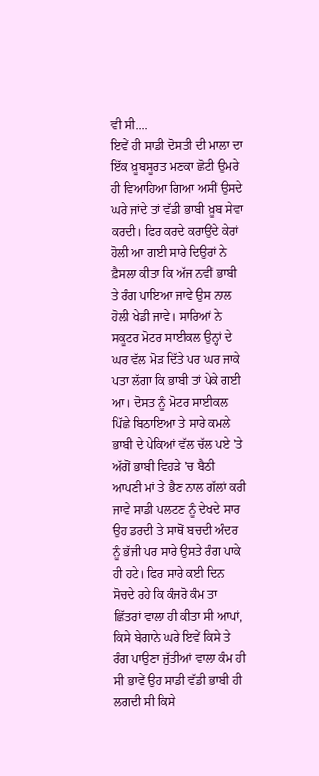ਵੀ ਸੀ....
ਇਵੇਂ ਹੀ ਸਾਡੀ ਦੋਸਤੀ ਦੀ ਮਾਲਾ ਦਾ ਇੱਕ ਖ਼ੂਬਸੂਰਤ ਮਣਕਾ ਛੋਟੀ ਉਮਰੇ ਹੀ ਵਿਆਹਿਆ ਗਿਆ ਅਸੀਂ ਉਸਦੇ ਘਰੇ ਜਾਂਦੇ ਤਾਂ ਵੱਡੀ ਭਾਬੀ ਖ਼ੂਬ ਸੇਵਾ ਕਰਦੀ। ਫਿਰ ਕਰਦੇ ਕਰਾਉਂਦੇ ਕੇਰਾਂ ਹੋਲੀ ਆ ਗਈ ਸਾਰੇ ਦਿਉਰਾਂ ਨੇ ਫ਼ੈਸਲਾ ਕੀਤਾ ਕਿ ਅੱਜ ਨਵੀਂ ਭਾਬੀ ਤੇ ਰੰਗ ਪਾਇਆ ਜਾਵੇ ਉਸ ਨਾਲ ਹੋਲੀ ਖੇਡੀ ਜਾਵੇ। ਸਾਰਿਆਂ ਨੇ ਸਕੂਟਰ ਮੋਟਰ ਸਾਈਕਲ ਉਨ੍ਹਾਂ ਦੇ ਘਰ ਵੱਲ ਮੋੜ ਦਿੱਤੇ ਪਰ ਘਰ ਜਾਕੇ ਪਤਾ ਲੱਗਾ ਕਿ ਭਾਬੀ ਤਾਂ ਪੇਕੇ ਗਈ ਆ। ਦੋਸਤ ਨੂੰ ਮੋਟਰ ਸਾਈਕਲ ਪਿੱਛੇ ਬਿਠਾਇਆ ਤੇ ਸਾਰੇ ਕਮਲੇ ਭਾਬੀ ਦੇ ਪੇਕਿਆਂ ਵੱਲ ਚੱਲ ਪਏ 'ਤੇ ਅੱਗੋਂ ਭਾਬੀ ਵਿਹੜੇ 'ਚ ਬੈਠੀ ਆਪਣੀ ਮਾਂ ਤੇ ਭੈਣ ਨਾਲ ਗੱਲਾਂ ਕਰੀ ਜਾਵੇ ਸਾਡੀ ਪਲਟਣ ਨੂੰ ਦੇਖਦੇ ਸਾਰ ਉਹ ਡਰਦੀ ਤੇ ਸਾਥੋਂ ਬਚਦੀ ਅੰਦਰ ਨੂੰ ਭੱਜੀ ਪਰ ਸਾਰੇ ਉਸਤੇ ਰੰਗ ਪਾਕੇ ਹੀ ਹਟੇ। ਫਿਰ ਸਾਰੇ ਕਈ ਦਿਨ ਸੋਚਦੇ ਰਹੇ ਕਿ ਕੰਜਰੋ ਕੰਮ ਤਾ ਛਿੱਤਰਾਂ ਵਾਲਾ ਹੀ ਕੀਤਾ ਸੀ ਆਪਾਂ, ਕਿਸੇ ਬੇਗਾਨੇ ਘਰੇ ਇਵੇਂ ਕਿਸੇ ਤੇ ਰੰਗ ਪਾਉਣਾ ਜੁੱਤੀਆਂ ਵਾਲਾ ਕੰਮ ਹੀ ਸੀ ਭਾਵੇਂ ਉਹ ਸਾਡੀ ਵੱਡੀ ਭਾਬੀ ਹੀ ਲਗਦੀ ਸੀ ਕਿਸੇ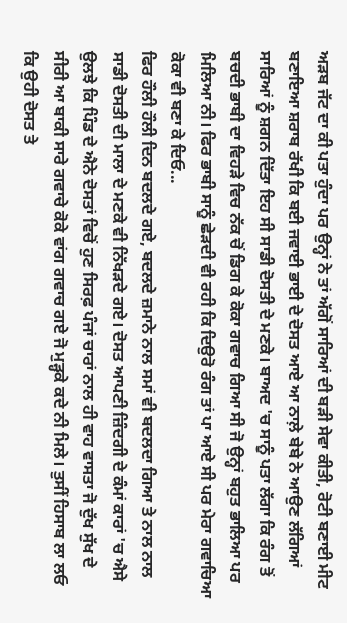ਅੜਬ ਜੱਟ ਦਾ ਕੀ ਪਤਾ ਹੁੰਦਾ ਪਰ ਉਨ੍ਹਾਂ ਨੇ ਤਾਂ ਅੱਗੋਂ ਸਾਰਿਆਂ ਦੀ ਬੜੀ ਸੇਵਾ ਕੀਤੀ, ਰੋਟੀ ਬਣਾਈ ਮੀਟ ਬਣਾਇਆ ਸ਼ਰਾਬ ਰੱਖੀ ਕਿ ਬਈ ਜਵਾਈ ਭਾਈ ਦੇ ਦੋਸਤ ਆਏ ਆ ਨਾਲ਼ੇ ਬੇਬੇ ਨੇ ਆਉਣ ਲੱਗਿਆਂ ਸਾਰਿਆਂ ਨੂੰ ਸ਼ਗਨ ਦਿੱਤਾ ਇਹ ਸੀ ਸਾਡੀ ਦੋਸਤੀ ਦੇ ਮਣਕੇ। ਬਾਅਦ 'ਚ ਸਾਨੂੰ ਪਤਾ ਲੱਗਾ ਕਿ ਰੰਗ ਤੋਂ ਬਚਦੀ ਭਾਬੀ ਦਾ ਵਿਹੜੇ ਵਿਚ ਨੱਕ ਚੋਂ ਡਿਗ ਕੇ ਕੋਕਾ ਗਵਾਚ ਗਿਆ ਸੀ ਜੋ ਉਨ੍ਹਾਂ ਬਹੁਤ ਭਾਲਿਆ ਪਰ ਮਿਲਿਆ ਨੀ। ਫਿਰ ਭਾਬੀ ਸਾਨੂੰ ਛੇੜਦੀ ਵੀ ਰਹੀ ਕਿ ਦਿਉਰੋ ਰੰਗ ਤਾਂ ਪਾ ਆਏ ਸੀ ਪਰ ਮੇਰਾ ਗਵਾਚਿਆ ਕੋਕਾ ਵੀ ਬਣਾ ਕੇ ਦਿਓ...
ਫਿਰ ਹੌਲੀ ਹੌਲੀ ਦਿਨ ਬਦਲਦੇ ਗਏ, ਬਦਲਦੇ ਜ਼ਮਾਨੇ ਨਾਲ ਸਮਾਂ ਵੀ ਬਦਲਦਾ ਗਿਆ ਤੇ ਨਾਲ ਨਾਲ ਸਾਡੀ ਦੋਸਤੀ ਦੀ ਮਾਲਾ ਦੇ ਮਣਕੇ ਵੀ ਨਿੱਖੜਦੇ ਗਏ। ਦੋਸਤ ਆਪਣੀ ਜ਼ਿੰਦਗੀ ਦੇ ਕੰਮਾਂ ਕਾਰਾਂ 'ਚ ਐਸੇ ਉਲਝੇ ਕਿ ਪਿੰਡ ਦੇ ਐਨੇ ਦੋਸਤਾਂ ਵਿਚੋਂ ਹੁਣ ਸਿਰਫ਼ ਪੰਜਾਂ ਚਾਰਾਂ ਨਾਲ ਹੀ ਵਾਹ ਵਾਸਤਾ ਜੋ ਦੁੱਖ ਸੁੱਖ ਦੇ ਸੀਰੀ ਆ ਬਾਕੀ ਸਾਰੇ ਗਵਾਚੇ ਕੋਕੇ ਵਾਂਗ ਗਵਾਚ ਗਏ ਜੋ ਮੁੜ੍ਹਕੇ ਕਦੇ ਨੀ ਮਿਲੇ। ਤੁਸੀਂ ਹਿਸਾਬ ਲਾ ਲਓ ਕਿ ਉਹੀ ਦੋਸਤ ਤੇ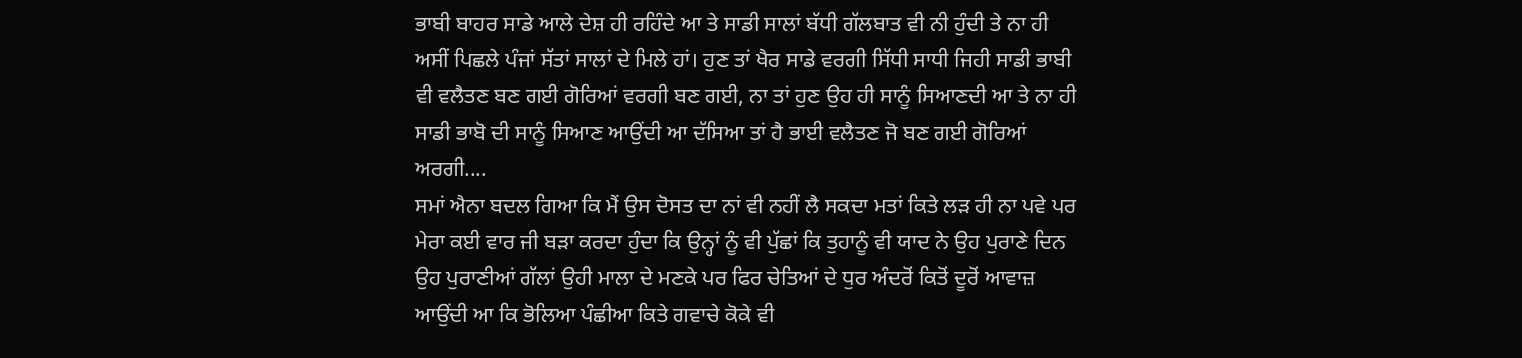ਭਾਬੀ ਬਾਹਰ ਸਾਡੇ ਆਲੇ ਦੇਸ਼ ਹੀ ਰਹਿੰਦੇ ਆ ਤੇ ਸਾਡੀ ਸਾਲਾਂ ਬੱਧੀ ਗੱਲਬਾਤ ਵੀ ਨੀ ਹੁੰਦੀ ਤੇ ਨਾ ਹੀ ਅਸੀਂ ਪਿਛਲੇ ਪੰਜਾਂ ਸੱਤਾਂ ਸਾਲਾਂ ਦੇ ਮਿਲੇ ਹਾਂ। ਹੁਣ ਤਾਂ ਖੈਰ ਸਾਡੇ ਵਰਗੀ ਸਿੱਧੀ ਸਾਧੀ ਜਿਹੀ ਸਾਡੀ ਭਾਬੀ ਵੀ ਵਲੈਤਣ ਬਣ ਗਈ ਗੋਰਿਆਂ ਵਰਗੀ ਬਣ ਗਈ, ਨਾ ਤਾਂ ਹੁਣ ਉਹ ਹੀ ਸਾਨੂੰ ਸਿਆਣਦੀ ਆ ਤੇ ਨਾ ਹੀ ਸਾਡੀ ਭਾਬੋ ਦੀ ਸਾਨੂੰ ਸਿਆਣ ਆਉਂਦੀ ਆ ਦੱਸਿਆ ਤਾਂ ਹੈ ਭਾਈ ਵਲੈਤਣ ਜੋ ਬਣ ਗਈ ਗੋਰਿਆਂ ਅਰਗੀ....
ਸਮਾਂ ਐਨਾ ਬਦਲ ਗਿਆ ਕਿ ਮੈਂ ਉਸ ਦੋਸਤ ਦਾ ਨਾਂ ਵੀ ਨਹੀਂ ਲੈ ਸਕਦਾ ਮਤਾਂ ਕਿਤੇ ਲੜ ਹੀ ਨਾ ਪਵੇ ਪਰ ਮੇਰਾ ਕਈ ਵਾਰ ਜੀ ਬੜਾ ਕਰਦਾ ਹੁੰਦਾ ਕਿ ਉਨ੍ਹਾਂ ਨੂੰ ਵੀ ਪੁੱਛਾਂ ਕਿ ਤੁਹਾਨੂੰ ਵੀ ਯਾਦ ਨੇ ਉਹ ਪੁਰਾਣੇ ਦਿਨ ਉਹ ਪੁਰਾਣੀਆਂ ਗੱਲਾਂ ਉਹੀ ਮਾਲਾ ਦੇ ਮਣਕੇ ਪਰ ਫਿਰ ਚੇਤਿਆਂ ਦੇ ਧੁਰ ਅੰਦਰੋਂ ਕਿਤੋਂ ਦੂਰੋਂ ਆਵਾਜ਼ ਆਉਂਦੀ ਆ ਕਿ ਭੋਲਿਆ ਪੰਛੀਆ ਕਿਤੇ ਗਵਾਚੇ ਕੋਕੇ ਵੀ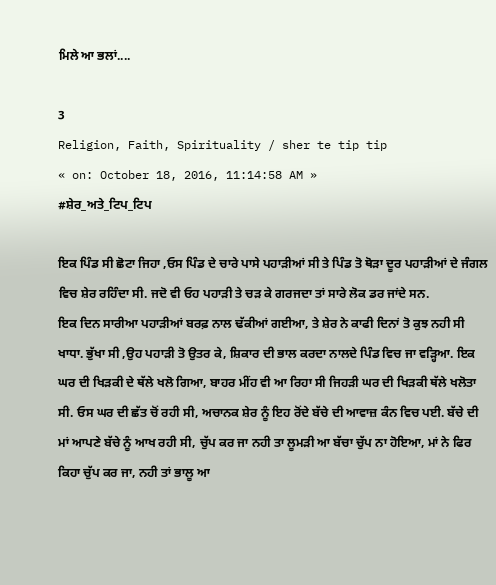ਮਿਲੇ ਆ ਭਲਾਂ....

3
Religion, Faith, Spirituality / sher te tip tip
« on: October 18, 2016, 11:14:58 AM »
#ਸ਼ੇਰ_ਅਤੇ_ਟਿਪ_ਟਿਪ

ਇਕ ਪਿੰਡ ਸੀ ਛੋਟਾ ਜਿਹਾ ,ਓਸ ਪਿੰਡ ਦੇ ਚਾਰੇ ਪਾਸੇ ਪਹਾੜੀਆਂ ਸੀ ਤੇ ਪਿੰਡ ਤੋ ਥੋੜਾ ਦੂਰ ਪਹਾੜੀਆਂ ਦੇ ਜੰਗਲ ਵਿਚ ਸ਼ੇਰ ਰਹਿੰਦਾ ਸੀ. ਜਦੋ ਵੀ ਓਹ ਪਹਾੜੀ ਤੇ ਚੜ ਕੇ ਗਰਜਦਾ ਤਾਂ ਸਾਰੇ ਲੋਕ ਡਰ ਜਾਂਦੇ ਸਨ.
ਇਕ ਦਿਨ ਸਾਰੀਆ ਪਹਾੜੀਆਂ ਬਰਫ਼ ਨਾਲ ਢੱਕੀਆਂ ਗਈਆ, ਤੇ ਸ਼ੇਰ ਨੇ ਕਾਫੀ ਦਿਨਾਂ ਤੋ ਕੁਝ ਨਹੀ ਸੀ ਖਾਧਾ. ਭੁੱਖਾ ਸੀ ,ਉਹ ਪਹਾੜੀ ਤੋ ਉਤਰ ਕੇ, ਸ਼ਿਕਾਰ ਦੀ ਭਾਲ ਕਰਦਾ ਨਾਲਦੇ ਪਿੰਡ ਵਿਚ ਜਾ ਵੜ੍ਹਿਆ. ਇਕ ਘਰ ਦੀ ਖਿੜਕੀ ਦੇ ਥੱਲੇ ਖਲੋ ਗਿਆ, ਬਾਹਰ ਮੀਂਹ ਵੀ ਆ ਰਿਹਾ ਸੀ ਜਿਹੜੀ ਘਰ ਦੀ ਖਿੜਕੀ ਥੱਲੇ ਖਲੋਤਾ ਸੀ. ਓਸ ਘਰ ਦੀ ਛੱਤ ਚੋਂ ਰਹੀ ਸੀ, ਅਚਾਨਕ ਸ਼ੇਰ ਨੂੰ ਇਹ ਰੋਂਦੇ ਬੱਚੇ ਦੀ ਆਵਾਜ਼ ਕੰਨ ਵਿਚ ਪਈ. ਬੱਚੇ ਦੀ ਮਾਂ ਆਪਣੇ ਬੱਚੇ ਨੂੰ ਆਖ ਰਹੀ ਸੀ, ਚੁੱਪ ਕਰ ਜਾ ਨਹੀ ਤਾ ਲੂਮੜੀ ਆ ਬੱਚਾ ਚੁੱਪ ਨਾ ਹੋਇਆ, ਮਾਂ ਨੇ ਫਿਰ ਕਿਹਾ ਚੁੱਪ ਕਰ ਜਾ, ਨਹੀ ਤਾਂ ਭਾਲੂ ਆ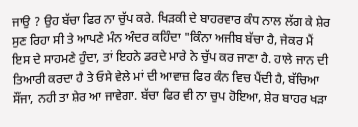ਜਾਉ ? ਉਹ ਬੱਚਾ ਫਿਰ ਨਾ ਚੁੱਪ ਕਰੇ. ਖਿੜਕੀ ਦੇ ਬਾਹਰਵਾਰ ਕੰਧ ਨਾਲ ਲੱਗ ਕੇ ਸ਼ੇਰ ਸੁਣ ਰਿਹਾ ਸੀ ਤੇ ਆਪਣੇ ਮੰਨ ਅੰਦਰ ਕਹਿੰਦਾ "ਕਿੰਨਾ ਅਜੀਬ ਬੱਚਾ ਹੈ, ਜੇਕਰ ਮੈਂ ਇਸ ਦੇ ਸਾਹਮਣੇ ਹੁੰਦਾ, ਤਾਂ ਇਹਨੇ ਡਰਦੇ ਮਾਰੇ ਨੇ ਚੁੱਪ ਕਰ ਜਾਣਾ ਹੈ. ਹਾਲੇ ਜਾਨ ਦੀ ਤਿਆਰੀ ਕਰਦਾ ਹੈ ਤੇ ਓਸੇ ਵੇਲੇ ਮਾਂ ਦੀ ਆਵਾਜ਼ ਫਿਰ ਕੰਨ ਵਿਚ ਪੈਂਦੀ ਹੈ, ਬੱਚਿਆ ਸੌਂਜਾ, ਨਹੀ ਤਾ ਸ਼ੇਰ ਆ ਜਾਵੇਗਾ. ਬੱਚਾ ਫਿਰ ਵੀ ਨਾ ਚੁਪ ਹੋਇਆ, ਸ਼ੇਰ ਬਾਹਰ ਖੜਾ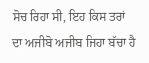ਸੋਚ ਰਿਹਾ ਸੀ, ਇਹ ਕਿਸ ਤਰਾਂ ਦਾ ਅਜੀਬੋ ਅਜੀਬ ਜਿਹਾ ਬੱਚਾ ਹੈ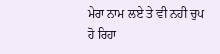ਮੇਰਾ ਨਾਮ ਲਏ ਤੇ ਵੀ ਨਹੀ ਚੁਪ ਹੋ ਰਿਹਾ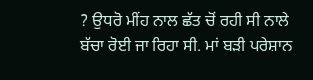? ਉਧਰੋ ਮੀਂਹ ਨਾਲ ਛੱਤ ਚੋਂ ਰਹੀ ਸੀ ਨਾਲੇ ਬੱਚਾ ਰੋਈ ਜਾ ਰਿਹਾ ਸੀ. ਮਾਂ ਬੜੀ ਪਰੇਸ਼ਾਨ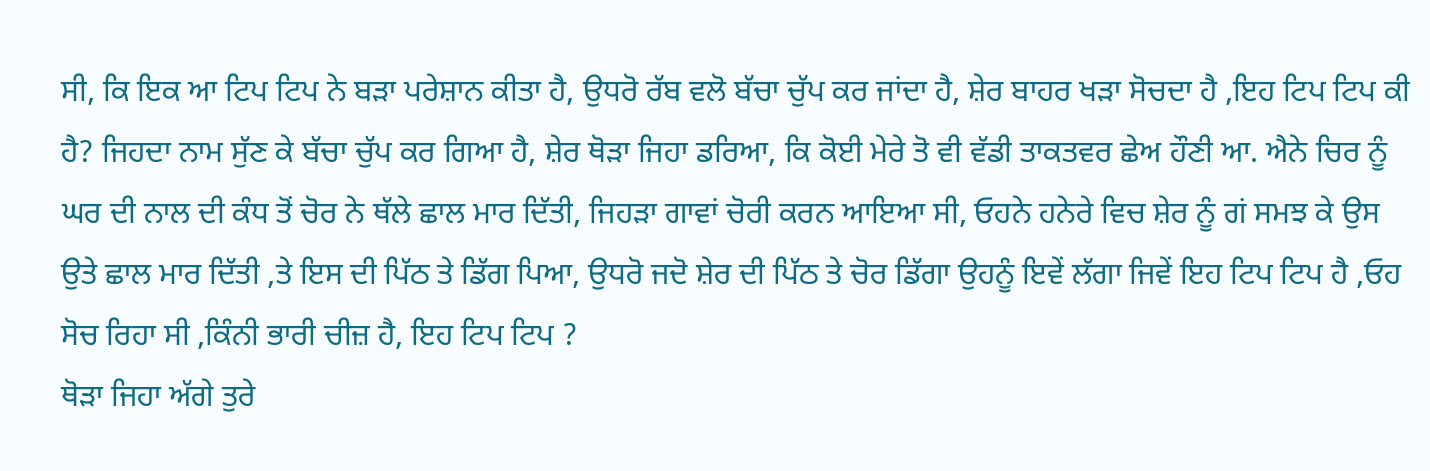ਸੀ, ਕਿ ਇਕ ਆ ਟਿਪ ਟਿਪ ਨੇ ਬੜਾ ਪਰੇਸ਼ਾਨ ਕੀਤਾ ਹੈ, ਉਧਰੋ ਰੱਬ ਵਲੋ ਬੱਚਾ ਚੁੱਪ ਕਰ ਜਾਂਦਾ ਹੈ, ਸ਼ੇਰ ਬਾਹਰ ਖੜਾ ਸੋਚਦਾ ਹੈ ,ਇਹ ਟਿਪ ਟਿਪ ਕੀ ਹੈ? ਜਿਹਦਾ ਨਾਮ ਸੁੱਣ ਕੇ ਬੱਚਾ ਚੁੱਪ ਕਰ ਗਿਆ ਹੈ, ਸ਼ੇਰ ਥੋੜਾ ਜਿਹਾ ਡਰਿਆ, ਕਿ ਕੋਈ ਮੇਰੇ ਤੋ ਵੀ ਵੱਡੀ ਤਾਕਤਵਰ ਛੇਅ ਹੌਣੀ ਆ. ਐਨੇ ਚਿਰ ਨੂੰ ਘਰ ਦੀ ਨਾਲ ਦੀ ਕੰਧ ਤੋਂ ਚੋਰ ਨੇ ਥੱਲੇ ਛਾਲ ਮਾਰ ਦਿੱਤੀ, ਜਿਹੜਾ ਗਾਵਾਂ ਚੋਰੀ ਕਰਨ ਆਇਆ ਸੀ, ਓਹਨੇ ਹਨੇਰੇ ਵਿਚ ਸ਼ੇਰ ਨੂੰ ਗਂ ਸਮਝ ਕੇ ਉਸ ਉਤੇ ਛਾਲ ਮਾਰ ਦਿੱਤੀ ,ਤੇ ਇਸ ਦੀ ਪਿੱਠ ਤੇ ਡਿੱਗ ਪਿਆ, ਉਧਰੋ ਜਦੋ ਸ਼ੇਰ ਦੀ ਪਿੱਠ ਤੇ ਚੋਰ ਡਿੱਗਾ ਉਹਨੂੰ ਇਵੇਂ ਲੱਗਾ ਜਿਵੇਂ ਇਹ ਟਿਪ ਟਿਪ ਹੈ ,ਓਹ ਸੋਚ ਰਿਹਾ ਸੀ ,ਕਿੰਨੀ ਭਾਰੀ ਚੀਜ਼ ਹੈ, ਇਹ ਟਿਪ ਟਿਪ ?
ਥੋੜਾ ਜਿਹਾ ਅੱਗੇ ਤੁਰੇ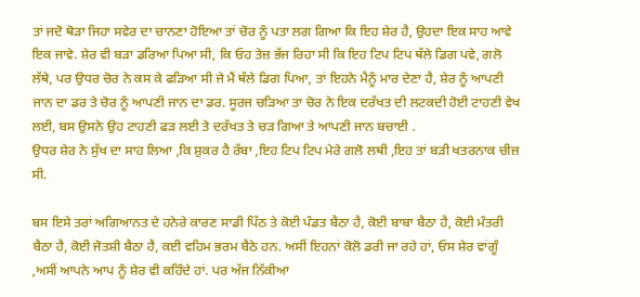ਤਾਂ ਜਦੋ ਥੋੜਾ ਜਿਹਾ ਸਵੇਰ ਦਾ ਚਾਨਣਾ ਹੋਇਆ ਤਾਂ ਚੋਰ ਨੂੰ ਪਤਾ ਲਗ ਗਿਆ ਕਿ ਇਹ ਸ਼ੇਰ ਹੈ, ਉਹਦਾ ਇਕ ਸਾਹ ਆਵੇ ਇਕ ਜਾਵੇ. ਸ਼ੇਰ ਵੀ ਬੜਾ ਡਰਿਆ ਪਿਆ ਸੀ, ਕਿ ਓਹ ਤੇਜ਼ ਭੱਜ ਰਿਹਾ ਸੀ ਕਿ ਇਹ ਟਿਪ ਟਿਪ ਥੱਲੇ ਡਿਗ ਪਵੇ, ਗਲੋ ਲੱਥੇ, ਪਰ ਉਧਰ ਚੋਰ ਨੇ ਕਸ ਕੇ ਫੜਿਆ ਸੀ ਜੇ ਮੈਂ ਥੱਲੇ ਡਿਗ ਪਿਆ, ਤਾਂ ਇਹਨੇ ਮੈਨੂੰ ਮਾਰ ਦੇਣਾ ਹੈ, ਸ਼ੇਰ ਨੂੰ ਆਪਣੀ ਜਾਨ ਦਾ ਡਰ ਤੇ ਚੋਰ ਨੂੰ ਆਪਣੀ ਜਾਨ ਦਾ ਡਰ. ਸੂਰਜ ਚੜਿਆ ਤਾ ਚੋਰ ਨੇ ਇਕ ਦਰੱਖਤ ਦੀ ਲਟਕਦੀ ਹੋਈ ਟਾਹਣੀ ਵੇਖ ਲਈ, ਬਸ ਉਸਨੇ ਉਹ ਟਾਹਣੀ ਫੜ ਲਈ ਤੇ ਦਰੱਖਤ ਤੇ ਚੜ ਗਿਆ ਤੇ ਆਪਣੀ ਜਾਨ ਬਚਾਈ .
ਉਧਰ ਸ਼ੇਰ ਨੇ ਸੁੱਖ ਦਾ ਸਾਹ ਲਿਆ ,ਕਿ ਸ਼ੁਕਰ ਹੈ ਰੱਬਾ ,ਇਹ ਟਿਪ ਟਿਪ ਮੇਰੇ ਗਲੋ ਲਥੀ ,ਇਹ ਤਾਂ ਬੜੀ ਖਤਰਨਾਕ ਚੀਜ਼ ਸੀ.

ਬਸ ਇਸੇ ਤਰਾਂ ਅਗਿਆਨਤ ਦੇ ਹਨੇਰੇ ਕਾਰਣ ਸਾਡੀ ਪਿੱਠ ਤੇ ਕੋਈ ਪੰਡਤ ਬੈਠਾ ਹੈ, ਕੋਈ ਬਾਬਾ ਬੈਠਾ ਹੈ, ਕੋਈ ਮੰਤਰੀ ਬੈਠਾ ਹੈ, ਕੋਈ ਜੋਤਸ਼ੀ ਬੈਠਾ ਹੈ, ਕਈ ਵਹਿਮ ਭਰਮ ਬੈਠੇ ਹਨ. ਅਸੀਂ ਇਹਨਾਂ ਕੋਲੋ ਡਰੀ ਜਾ ਰਹੇ ਹਾਂ, ਓਸ ਸ਼ੇਰ ਵਾਂਗੂੰ ,ਅਸੀਂ ਆਪਨੇ ਆਪ ਨੂੰ ਸ਼ੇਰ ਵੀ ਕਹਿੰਦੇ ਹਾਂ. ਪਰ ਅੱਜ ਨਿੱਕੀਆ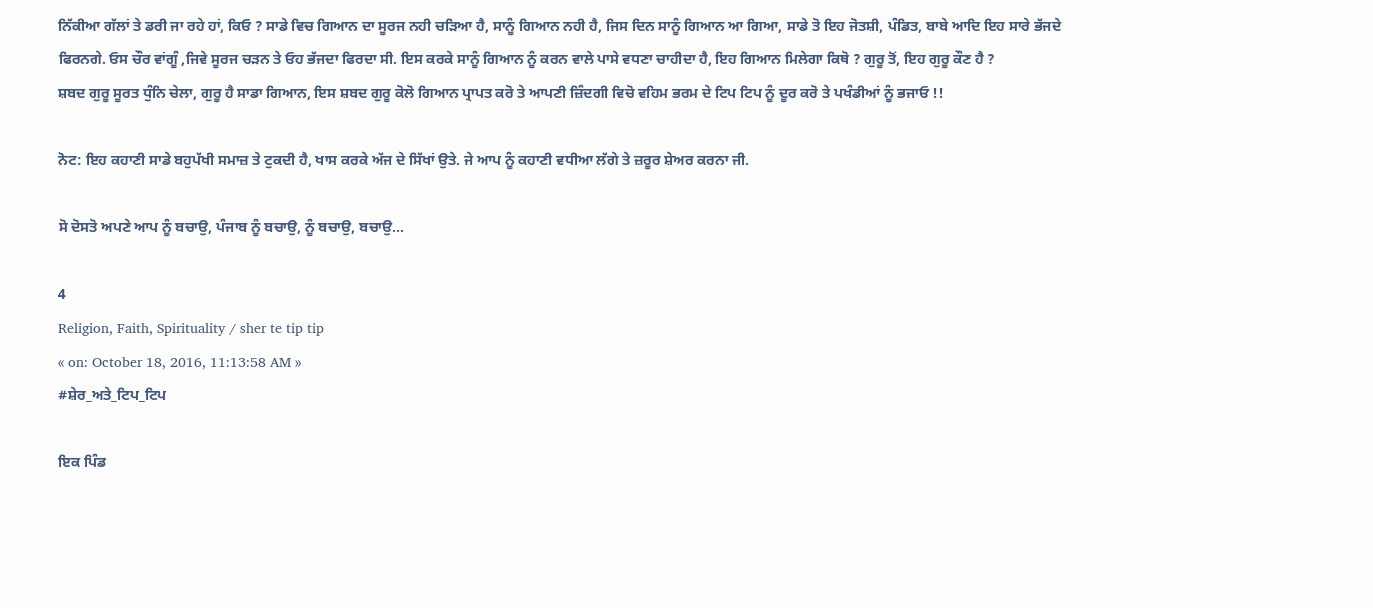ਨਿੱਕੀਆ ਗੱਲਾਂ ਤੇ ਡਰੀ ਜਾ ਰਹੇ ਹਾਂ, ਕਿਓ ? ਸਾਡੇ ਵਿਚ ਗਿਆਨ ਦਾ ਸੂਰਜ ਨਹੀ ਚੜਿਆ ਹੈ, ਸਾਨੂੰ ਗਿਆਨ ਨਹੀ ਹੈ, ਜਿਸ ਦਿਨ ਸਾਨੂੰ ਗਿਆਨ ਆ ਗਿਆ, ਸਾਡੇ ਤੋ ਇਹ ਜੋਤਸ਼ੀ, ਪੰਡਿਤ, ਬਾਬੇ ਆਦਿ ਇਹ ਸਾਰੇ ਭੱਜਦੇ ਫਿਰਨਗੇ. ਓਸ ਚੌਰ ਵਾਂਗੂੰ ,ਜਿਵੇ ਸੂਰਜ ਚੜਨ ਤੇ ਓਹ ਭੱਜਦਾ ਫਿਰਦਾ ਸੀ. ਇਸ ਕਰਕੇ ਸਾਨੂੰ ਗਿਆਨ ਨੂੰ ਕਰਨ ਵਾਲੇ ਪਾਸੇ ਵਧਣਾ ਚਾਹੀਦਾ ਹੈ, ਇਹ ਗਿਆਨ ਮਿਲੇਗਾ ਕਿਥੋ ? ਗੁਰੂ ਤੋਂ, ਇਹ ਗੁਰੂ ਕੌਣ ਹੈ ?
ਸ਼ਬਦ ਗੁਰੂ ਸੂਰਤ ਧੁੰਨਿ ਚੇਲਾ, ਗੁਰੂ ਹੈ ਸਾਡਾ ਗਿਆਨ, ਇਸ ਸ਼ਬਦ ਗੁਰੂ ਕੋਲੋ ਗਿਆਨ ਪ੍ਰਾਪਤ ਕਰੋ ਤੇ ਆਪਣੀ ਜ਼ਿੰਦਗੀ ਵਿਚੋ ਵਹਿਮ ਭਰਮ ਦੇ ਟਿਪ ਟਿਪ ਨੂੰ ਦੂਰ ਕਰੋ ਤੇ ਪਖੰਡੀਆਂ ਨੂੰ ਭਜਾਓ !!

ਨੋਟ: ਇਹ ਕਹਾਣੀ ਸਾਡੇ ਬਹੁਪੱਖੀ ਸਮਾਜ਼ ਤੇ ਟੁਕਦੀ ਹੈ, ਖਾਸ ਕਰਕੇ ਅੱਜ ਦੇ ਸਿੱਖਾਂ ਉਤੇ. ਜੇ ਆਪ ਨੂੰ ਕਹਾਣੀ ਵਧੀਆ ਲੱਗੇ ਤੇ ਜ਼ਰੂਰ ਸ਼ੇਅਰ ਕਰਨਾ ਜੀ.

ਸੋ ਦੋਸਤੋ ਅਪਣੇ ਆਪ ਨੂੰ ਬਚਾਉ, ਪੰਜਾਬ ਨੂੰ ਬਚਾਉ, ਨੂੰ ਬਚਾਉ, ਬਚਾਉ...

4
Religion, Faith, Spirituality / sher te tip tip
« on: October 18, 2016, 11:13:58 AM »
#ਸ਼ੇਰ_ਅਤੇ_ਟਿਪ_ਟਿਪ

ਇਕ ਪਿੰਡ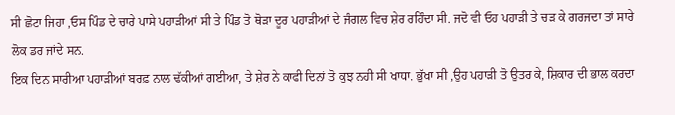ਸੀ ਛੋਟਾ ਜਿਹਾ ,ਓਸ ਪਿੰਡ ਦੇ ਚਾਰੇ ਪਾਸੇ ਪਹਾੜੀਆਂ ਸੀ ਤੇ ਪਿੰਡ ਤੋ ਥੋੜਾ ਦੂਰ ਪਹਾੜੀਆਂ ਦੇ ਜੰਗਲ ਵਿਚ ਸ਼ੇਰ ਰਹਿੰਦਾ ਸੀ. ਜਦੋ ਵੀ ਓਹ ਪਹਾੜੀ ਤੇ ਚੜ ਕੇ ਗਰਜਦਾ ਤਾਂ ਸਾਰੇ ਲੋਕ ਡਰ ਜਾਂਦੇ ਸਨ.
ਇਕ ਦਿਨ ਸਾਰੀਆ ਪਹਾੜੀਆਂ ਬਰਫ਼ ਨਾਲ ਢੱਕੀਆਂ ਗਈਆ, ਤੇ ਸ਼ੇਰ ਨੇ ਕਾਫੀ ਦਿਨਾਂ ਤੋ ਕੁਝ ਨਹੀ ਸੀ ਖਾਧਾ. ਭੁੱਖਾ ਸੀ ,ਉਹ ਪਹਾੜੀ ਤੋ ਉਤਰ ਕੇ, ਸ਼ਿਕਾਰ ਦੀ ਭਾਲ ਕਰਦਾ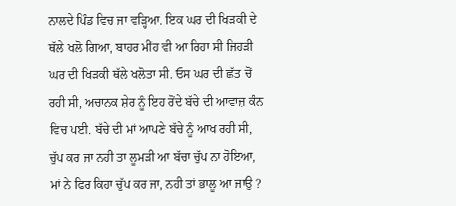ਨਾਲਦੇ ਪਿੰਡ ਵਿਚ ਜਾ ਵੜ੍ਹਿਆ. ਇਕ ਘਰ ਦੀ ਖਿੜਕੀ ਦੇ ਥੱਲੇ ਖਲੋ ਗਿਆ, ਬਾਹਰ ਮੀਂਹ ਵੀ ਆ ਰਿਹਾ ਸੀ ਜਿਹੜੀ ਘਰ ਦੀ ਖਿੜਕੀ ਥੱਲੇ ਖਲੋਤਾ ਸੀ. ਓਸ ਘਰ ਦੀ ਛੱਤ ਚੋਂ ਰਹੀ ਸੀ, ਅਚਾਨਕ ਸ਼ੇਰ ਨੂੰ ਇਹ ਰੋਂਦੇ ਬੱਚੇ ਦੀ ਆਵਾਜ਼ ਕੰਨ ਵਿਚ ਪਈ. ਬੱਚੇ ਦੀ ਮਾਂ ਆਪਣੇ ਬੱਚੇ ਨੂੰ ਆਖ ਰਹੀ ਸੀ, ਚੁੱਪ ਕਰ ਜਾ ਨਹੀ ਤਾ ਲੂਮੜੀ ਆ ਬੱਚਾ ਚੁੱਪ ਨਾ ਹੋਇਆ, ਮਾਂ ਨੇ ਫਿਰ ਕਿਹਾ ਚੁੱਪ ਕਰ ਜਾ, ਨਹੀ ਤਾਂ ਭਾਲੂ ਆ ਜਾਉ ?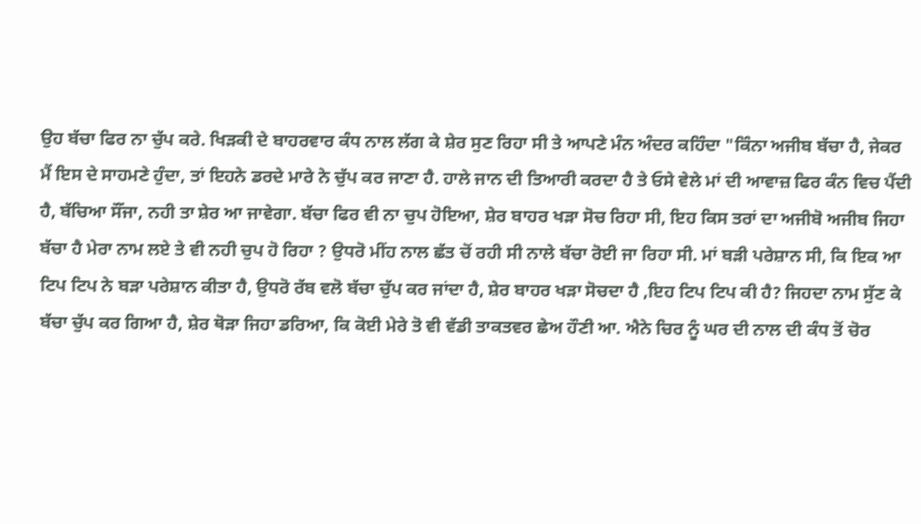ਉਹ ਬੱਚਾ ਫਿਰ ਨਾ ਚੁੱਪ ਕਰੇ. ਖਿੜਕੀ ਦੇ ਬਾਹਰਵਾਰ ਕੰਧ ਨਾਲ ਲੱਗ ਕੇ ਸ਼ੇਰ ਸੁਣ ਰਿਹਾ ਸੀ ਤੇ ਆਪਣੇ ਮੰਨ ਅੰਦਰ ਕਹਿੰਦਾ "ਕਿੰਨਾ ਅਜੀਬ ਬੱਚਾ ਹੈ, ਜੇਕਰ ਮੈਂ ਇਸ ਦੇ ਸਾਹਮਣੇ ਹੁੰਦਾ, ਤਾਂ ਇਹਨੇ ਡਰਦੇ ਮਾਰੇ ਨੇ ਚੁੱਪ ਕਰ ਜਾਣਾ ਹੈ. ਹਾਲੇ ਜਾਨ ਦੀ ਤਿਆਰੀ ਕਰਦਾ ਹੈ ਤੇ ਓਸੇ ਵੇਲੇ ਮਾਂ ਦੀ ਆਵਾਜ਼ ਫਿਰ ਕੰਨ ਵਿਚ ਪੈਂਦੀ ਹੈ, ਬੱਚਿਆ ਸੌਂਜਾ, ਨਹੀ ਤਾ ਸ਼ੇਰ ਆ ਜਾਵੇਗਾ. ਬੱਚਾ ਫਿਰ ਵੀ ਨਾ ਚੁਪ ਹੋਇਆ, ਸ਼ੇਰ ਬਾਹਰ ਖੜਾ ਸੋਚ ਰਿਹਾ ਸੀ, ਇਹ ਕਿਸ ਤਰਾਂ ਦਾ ਅਜੀਬੋ ਅਜੀਬ ਜਿਹਾ ਬੱਚਾ ਹੈ ਮੇਰਾ ਨਾਮ ਲਏ ਤੇ ਵੀ ਨਹੀ ਚੁਪ ਹੋ ਰਿਹਾ ? ਉਧਰੋ ਮੀਂਹ ਨਾਲ ਛੱਤ ਚੋਂ ਰਹੀ ਸੀ ਨਾਲੇ ਬੱਚਾ ਰੋਈ ਜਾ ਰਿਹਾ ਸੀ. ਮਾਂ ਬੜੀ ਪਰੇਸ਼ਾਨ ਸੀ, ਕਿ ਇਕ ਆ ਟਿਪ ਟਿਪ ਨੇ ਬੜਾ ਪਰੇਸ਼ਾਨ ਕੀਤਾ ਹੈ, ਉਧਰੋ ਰੱਬ ਵਲੋ ਬੱਚਾ ਚੁੱਪ ਕਰ ਜਾਂਦਾ ਹੈ, ਸ਼ੇਰ ਬਾਹਰ ਖੜਾ ਸੋਚਦਾ ਹੈ ,ਇਹ ਟਿਪ ਟਿਪ ਕੀ ਹੈ? ਜਿਹਦਾ ਨਾਮ ਸੁੱਣ ਕੇ ਬੱਚਾ ਚੁੱਪ ਕਰ ਗਿਆ ਹੈ, ਸ਼ੇਰ ਥੋੜਾ ਜਿਹਾ ਡਰਿਆ, ਕਿ ਕੋਈ ਮੇਰੇ ਤੋ ਵੀ ਵੱਡੀ ਤਾਕਤਵਰ ਛੇਅ ਹੌਣੀ ਆ. ਐਨੇ ਚਿਰ ਨੂੰ ਘਰ ਦੀ ਨਾਲ ਦੀ ਕੰਧ ਤੋਂ ਚੋਰ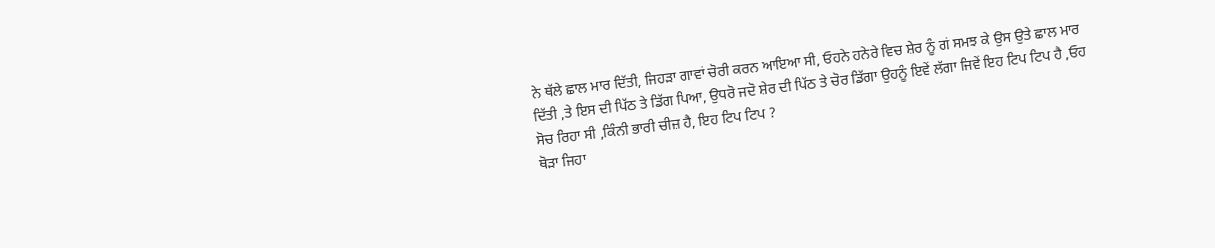ਨੇ ਥੱਲੇ ਛਾਲ ਮਾਰ ਦਿੱਤੀ, ਜਿਹੜਾ ਗਾਵਾਂ ਚੋਰੀ ਕਰਨ ਆਇਆ ਸੀ, ਓਹਨੇ ਹਨੇਰੇ ਵਿਚ ਸ਼ੇਰ ਨੂੰ ਗਂ ਸਮਝ ਕੇ ਉਸ ਉਤੇ ਛਾਲ ਮਾਰ ਦਿੱਤੀ ,ਤੇ ਇਸ ਦੀ ਪਿੱਠ ਤੇ ਡਿੱਗ ਪਿਆ, ਉਧਰੋ ਜਦੋ ਸ਼ੇਰ ਦੀ ਪਿੱਠ ਤੇ ਚੋਰ ਡਿੱਗਾ ਉਹਨੂੰ ਇਵੇਂ ਲੱਗਾ ਜਿਵੇਂ ਇਹ ਟਿਪ ਟਿਪ ਹੈ ,ਓਹ ਸੋਚ ਰਿਹਾ ਸੀ ,ਕਿੰਨੀ ਭਾਰੀ ਚੀਜ਼ ਹੈ, ਇਹ ਟਿਪ ਟਿਪ ?
ਥੋੜਾ ਜਿਹਾ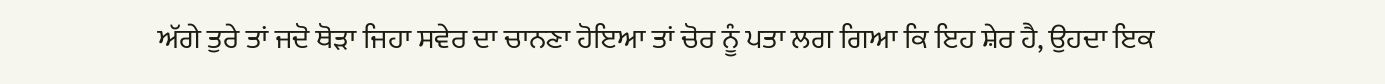ਅੱਗੇ ਤੁਰੇ ਤਾਂ ਜਦੋ ਥੋੜਾ ਜਿਹਾ ਸਵੇਰ ਦਾ ਚਾਨਣਾ ਹੋਇਆ ਤਾਂ ਚੋਰ ਨੂੰ ਪਤਾ ਲਗ ਗਿਆ ਕਿ ਇਹ ਸ਼ੇਰ ਹੈ, ਉਹਦਾ ਇਕ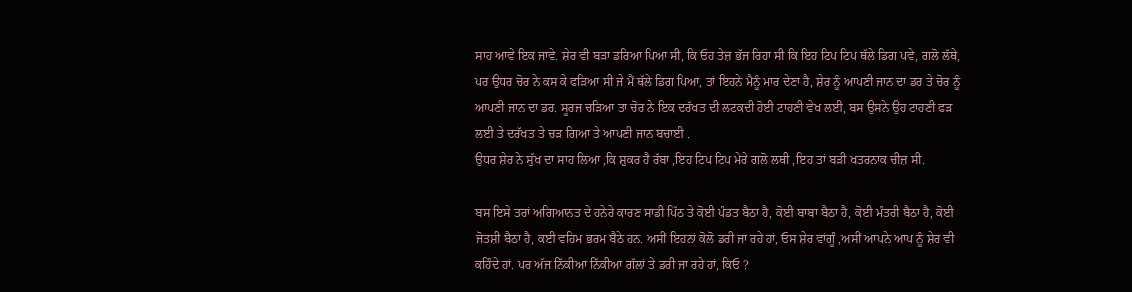ਸਾਹ ਆਵੇ ਇਕ ਜਾਵੇ. ਸ਼ੇਰ ਵੀ ਬੜਾ ਡਰਿਆ ਪਿਆ ਸੀ, ਕਿ ਓਹ ਤੇਜ਼ ਭੱਜ ਰਿਹਾ ਸੀ ਕਿ ਇਹ ਟਿਪ ਟਿਪ ਥੱਲੇ ਡਿਗ ਪਵੇ, ਗਲੋ ਲੱਥੇ, ਪਰ ਉਧਰ ਚੋਰ ਨੇ ਕਸ ਕੇ ਫੜਿਆ ਸੀ ਜੇ ਮੈਂ ਥੱਲੇ ਡਿਗ ਪਿਆ, ਤਾਂ ਇਹਨੇ ਮੈਨੂੰ ਮਾਰ ਦੇਣਾ ਹੈ, ਸ਼ੇਰ ਨੂੰ ਆਪਣੀ ਜਾਨ ਦਾ ਡਰ ਤੇ ਚੋਰ ਨੂੰ ਆਪਣੀ ਜਾਨ ਦਾ ਡਰ. ਸੂਰਜ ਚੜਿਆ ਤਾ ਚੋਰ ਨੇ ਇਕ ਦਰੱਖਤ ਦੀ ਲਟਕਦੀ ਹੋਈ ਟਾਹਣੀ ਵੇਖ ਲਈ, ਬਸ ਉਸਨੇ ਉਹ ਟਾਹਣੀ ਫੜ ਲਈ ਤੇ ਦਰੱਖਤ ਤੇ ਚੜ ਗਿਆ ਤੇ ਆਪਣੀ ਜਾਨ ਬਚਾਈ .
ਉਧਰ ਸ਼ੇਰ ਨੇ ਸੁੱਖ ਦਾ ਸਾਹ ਲਿਆ ,ਕਿ ਸ਼ੁਕਰ ਹੈ ਰੱਬਾ ,ਇਹ ਟਿਪ ਟਿਪ ਮੇਰੇ ਗਲੋ ਲਥੀ ,ਇਹ ਤਾਂ ਬੜੀ ਖਤਰਨਾਕ ਚੀਜ਼ ਸੀ.

ਬਸ ਇਸੇ ਤਰਾਂ ਅਗਿਆਨਤ ਦੇ ਹਨੇਰੇ ਕਾਰਣ ਸਾਡੀ ਪਿੱਠ ਤੇ ਕੋਈ ਪੰਡਤ ਬੈਠਾ ਹੈ, ਕੋਈ ਬਾਬਾ ਬੈਠਾ ਹੈ, ਕੋਈ ਮੰਤਰੀ ਬੈਠਾ ਹੈ, ਕੋਈ ਜੋਤਸ਼ੀ ਬੈਠਾ ਹੈ, ਕਈ ਵਹਿਮ ਭਰਮ ਬੈਠੇ ਹਨ. ਅਸੀਂ ਇਹਨਾਂ ਕੋਲੋ ਡਰੀ ਜਾ ਰਹੇ ਹਾਂ, ਓਸ ਸ਼ੇਰ ਵਾਂਗੂੰ ,ਅਸੀਂ ਆਪਨੇ ਆਪ ਨੂੰ ਸ਼ੇਰ ਵੀ ਕਹਿੰਦੇ ਹਾਂ. ਪਰ ਅੱਜ ਨਿੱਕੀਆ ਨਿੱਕੀਆ ਗੱਲਾਂ ਤੇ ਡਰੀ ਜਾ ਰਹੇ ਹਾਂ, ਕਿਓ ?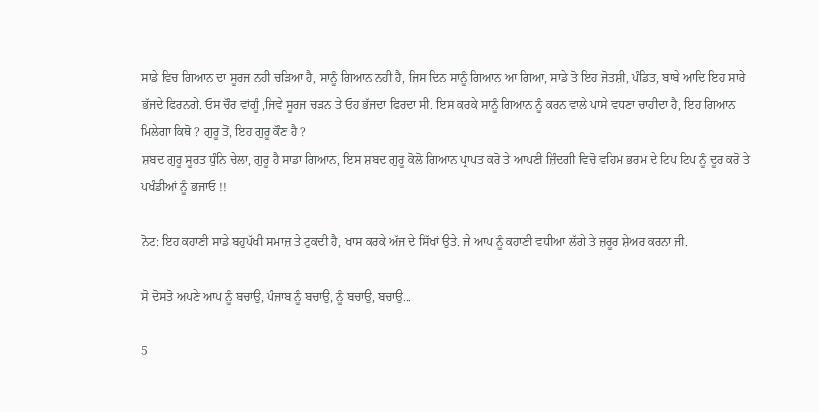ਸਾਡੇ ਵਿਚ ਗਿਆਨ ਦਾ ਸੂਰਜ ਨਹੀ ਚੜਿਆ ਹੈ, ਸਾਨੂੰ ਗਿਆਨ ਨਹੀ ਹੈ, ਜਿਸ ਦਿਨ ਸਾਨੂੰ ਗਿਆਨ ਆ ਗਿਆ, ਸਾਡੇ ਤੋ ਇਹ ਜੋਤਸ਼ੀ, ਪੰਡਿਤ, ਬਾਬੇ ਆਦਿ ਇਹ ਸਾਰੇ ਭੱਜਦੇ ਫਿਰਨਗੇ. ਓਸ ਚੌਰ ਵਾਂਗੂੰ ,ਜਿਵੇ ਸੂਰਜ ਚੜਨ ਤੇ ਓਹ ਭੱਜਦਾ ਫਿਰਦਾ ਸੀ. ਇਸ ਕਰਕੇ ਸਾਨੂੰ ਗਿਆਨ ਨੂੰ ਕਰਨ ਵਾਲੇ ਪਾਸੇ ਵਧਣਾ ਚਾਹੀਦਾ ਹੈ, ਇਹ ਗਿਆਨ ਮਿਲੇਗਾ ਕਿਥੋ ? ਗੁਰੂ ਤੋਂ, ਇਹ ਗੁਰੂ ਕੌਣ ਹੈ ?
ਸ਼ਬਦ ਗੁਰੂ ਸੂਰਤ ਧੁੰਨਿ ਚੇਲਾ, ਗੁਰੂ ਹੈ ਸਾਡਾ ਗਿਆਨ, ਇਸ ਸ਼ਬਦ ਗੁਰੂ ਕੋਲੋ ਗਿਆਨ ਪ੍ਰਾਪਤ ਕਰੋ ਤੇ ਆਪਣੀ ਜ਼ਿੰਦਗੀ ਵਿਚੋ ਵਹਿਮ ਭਰਮ ਦੇ ਟਿਪ ਟਿਪ ਨੂੰ ਦੂਰ ਕਰੋ ਤੇ ਪਖੰਡੀਆਂ ਨੂੰ ਭਜਾਓ !!

ਨੋਟ: ਇਹ ਕਹਾਣੀ ਸਾਡੇ ਬਹੁਪੱਖੀ ਸਮਾਜ਼ ਤੇ ਟੁਕਦੀ ਹੈ, ਖਾਸ ਕਰਕੇ ਅੱਜ ਦੇ ਸਿੱਖਾਂ ਉਤੇ. ਜੇ ਆਪ ਨੂੰ ਕਹਾਣੀ ਵਧੀਆ ਲੱਗੇ ਤੇ ਜ਼ਰੂਰ ਸ਼ੇਅਰ ਕਰਨਾ ਜੀ.

ਸੋ ਦੋਸਤੋ ਅਪਣੇ ਆਪ ਨੂੰ ਬਚਾਉ, ਪੰਜਾਬ ਨੂੰ ਬਚਾਉ, ਨੂੰ ਬਚਾਉ, ਬਚਾਉ...

5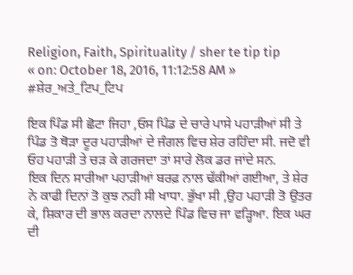Religion, Faith, Spirituality / sher te tip tip
« on: October 18, 2016, 11:12:58 AM »
#ਸ਼ੇਰ_ਅਤੇ_ਟਿਪ_ਟਿਪ

ਇਕ ਪਿੰਡ ਸੀ ਛੋਟਾ ਜਿਹਾ ,ਓਸ ਪਿੰਡ ਦੇ ਚਾਰੇ ਪਾਸੇ ਪਹਾੜੀਆਂ ਸੀ ਤੇ ਪਿੰਡ ਤੋ ਥੋੜਾ ਦੂਰ ਪਹਾੜੀਆਂ ਦੇ ਜੰਗਲ ਵਿਚ ਸ਼ੇਰ ਰਹਿੰਦਾ ਸੀ. ਜਦੋ ਵੀ ਓਹ ਪਹਾੜੀ ਤੇ ਚੜ ਕੇ ਗਰਜਦਾ ਤਾਂ ਸਾਰੇ ਲੋਕ ਡਰ ਜਾਂਦੇ ਸਨ.
ਇਕ ਦਿਨ ਸਾਰੀਆ ਪਹਾੜੀਆਂ ਬਰਫ਼ ਨਾਲ ਢੱਕੀਆਂ ਗਈਆ, ਤੇ ਸ਼ੇਰ ਨੇ ਕਾਫੀ ਦਿਨਾਂ ਤੋ ਕੁਝ ਨਹੀ ਸੀ ਖਾਧਾ. ਭੁੱਖਾ ਸੀ ,ਉਹ ਪਹਾੜੀ ਤੋ ਉਤਰ ਕੇ, ਸ਼ਿਕਾਰ ਦੀ ਭਾਲ ਕਰਦਾ ਨਾਲਦੇ ਪਿੰਡ ਵਿਚ ਜਾ ਵੜ੍ਹਿਆ. ਇਕ ਘਰ ਦੀ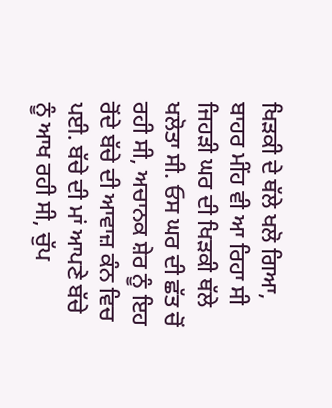ਖਿੜਕੀ ਦੇ ਥੱਲੇ ਖਲੋ ਗਿਆ, ਬਾਹਰ ਮੀਂਹ ਵੀ ਆ ਰਿਹਾ ਸੀ ਜਿਹੜੀ ਘਰ ਦੀ ਖਿੜਕੀ ਥੱਲੇ ਖਲੋਤਾ ਸੀ. ਓਸ ਘਰ ਦੀ ਛੱਤ ਚੋਂ ਰਹੀ ਸੀ, ਅਚਾਨਕ ਸ਼ੇਰ ਨੂੰ ਇਹ ਰੋਂਦੇ ਬੱਚੇ ਦੀ ਆਵਾਜ਼ ਕੰਨ ਵਿਚ ਪਈ. ਬੱਚੇ ਦੀ ਮਾਂ ਆਪਣੇ ਬੱਚੇ ਨੂੰ ਆਖ ਰਹੀ ਸੀ, ਚੁੱਪ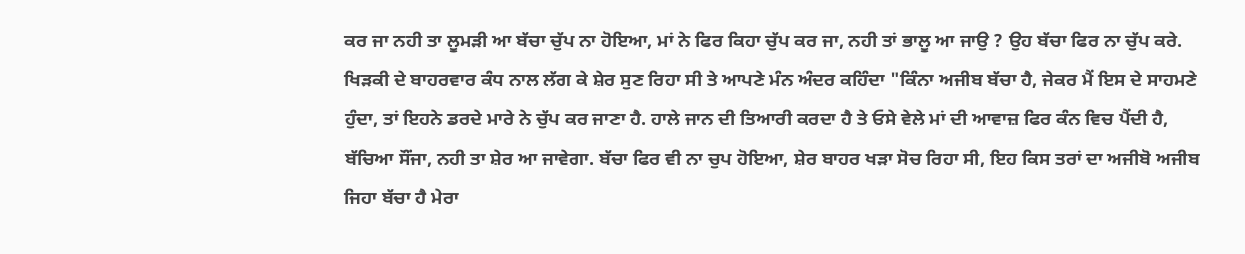ਕਰ ਜਾ ਨਹੀ ਤਾ ਲੂਮੜੀ ਆ ਬੱਚਾ ਚੁੱਪ ਨਾ ਹੋਇਆ, ਮਾਂ ਨੇ ਫਿਰ ਕਿਹਾ ਚੁੱਪ ਕਰ ਜਾ, ਨਹੀ ਤਾਂ ਭਾਲੂ ਆ ਜਾਉ ? ਉਹ ਬੱਚਾ ਫਿਰ ਨਾ ਚੁੱਪ ਕਰੇ. ਖਿੜਕੀ ਦੇ ਬਾਹਰਵਾਰ ਕੰਧ ਨਾਲ ਲੱਗ ਕੇ ਸ਼ੇਰ ਸੁਣ ਰਿਹਾ ਸੀ ਤੇ ਆਪਣੇ ਮੰਨ ਅੰਦਰ ਕਹਿੰਦਾ "ਕਿੰਨਾ ਅਜੀਬ ਬੱਚਾ ਹੈ, ਜੇਕਰ ਮੈਂ ਇਸ ਦੇ ਸਾਹਮਣੇ ਹੁੰਦਾ, ਤਾਂ ਇਹਨੇ ਡਰਦੇ ਮਾਰੇ ਨੇ ਚੁੱਪ ਕਰ ਜਾਣਾ ਹੈ. ਹਾਲੇ ਜਾਨ ਦੀ ਤਿਆਰੀ ਕਰਦਾ ਹੈ ਤੇ ਓਸੇ ਵੇਲੇ ਮਾਂ ਦੀ ਆਵਾਜ਼ ਫਿਰ ਕੰਨ ਵਿਚ ਪੈਂਦੀ ਹੈ, ਬੱਚਿਆ ਸੌਂਜਾ, ਨਹੀ ਤਾ ਸ਼ੇਰ ਆ ਜਾਵੇਗਾ. ਬੱਚਾ ਫਿਰ ਵੀ ਨਾ ਚੁਪ ਹੋਇਆ, ਸ਼ੇਰ ਬਾਹਰ ਖੜਾ ਸੋਚ ਰਿਹਾ ਸੀ, ਇਹ ਕਿਸ ਤਰਾਂ ਦਾ ਅਜੀਬੋ ਅਜੀਬ ਜਿਹਾ ਬੱਚਾ ਹੈ ਮੇਰਾ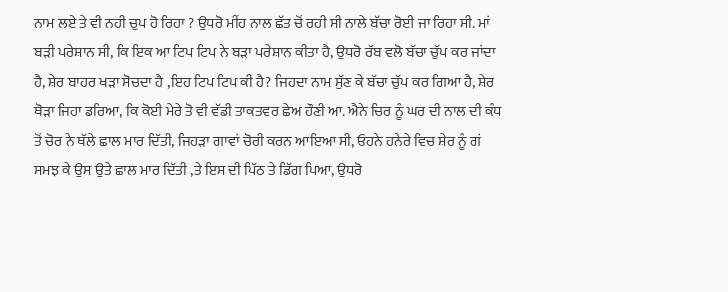ਨਾਮ ਲਏ ਤੇ ਵੀ ਨਹੀ ਚੁਪ ਹੋ ਰਿਹਾ ? ਉਧਰੋ ਮੀਂਹ ਨਾਲ ਛੱਤ ਚੋਂ ਰਹੀ ਸੀ ਨਾਲੇ ਬੱਚਾ ਰੋਈ ਜਾ ਰਿਹਾ ਸੀ. ਮਾਂ ਬੜੀ ਪਰੇਸ਼ਾਨ ਸੀ, ਕਿ ਇਕ ਆ ਟਿਪ ਟਿਪ ਨੇ ਬੜਾ ਪਰੇਸ਼ਾਨ ਕੀਤਾ ਹੈ, ਉਧਰੋ ਰੱਬ ਵਲੋ ਬੱਚਾ ਚੁੱਪ ਕਰ ਜਾਂਦਾ ਹੈ, ਸ਼ੇਰ ਬਾਹਰ ਖੜਾ ਸੋਚਦਾ ਹੈ ,ਇਹ ਟਿਪ ਟਿਪ ਕੀ ਹੈ? ਜਿਹਦਾ ਨਾਮ ਸੁੱਣ ਕੇ ਬੱਚਾ ਚੁੱਪ ਕਰ ਗਿਆ ਹੈ, ਸ਼ੇਰ ਥੋੜਾ ਜਿਹਾ ਡਰਿਆ, ਕਿ ਕੋਈ ਮੇਰੇ ਤੋ ਵੀ ਵੱਡੀ ਤਾਕਤਵਰ ਛੇਅ ਹੌਣੀ ਆ. ਐਨੇ ਚਿਰ ਨੂੰ ਘਰ ਦੀ ਨਾਲ ਦੀ ਕੰਧ ਤੋਂ ਚੋਰ ਨੇ ਥੱਲੇ ਛਾਲ ਮਾਰ ਦਿੱਤੀ, ਜਿਹੜਾ ਗਾਵਾਂ ਚੋਰੀ ਕਰਨ ਆਇਆ ਸੀ, ਓਹਨੇ ਹਨੇਰੇ ਵਿਚ ਸ਼ੇਰ ਨੂੰ ਗਂ ਸਮਝ ਕੇ ਉਸ ਉਤੇ ਛਾਲ ਮਾਰ ਦਿੱਤੀ ,ਤੇ ਇਸ ਦੀ ਪਿੱਠ ਤੇ ਡਿੱਗ ਪਿਆ, ਉਧਰੋ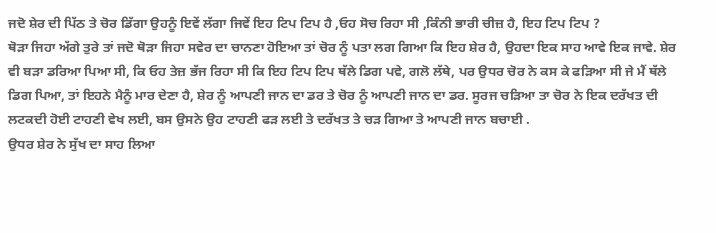ਜਦੋ ਸ਼ੇਰ ਦੀ ਪਿੱਠ ਤੇ ਚੋਰ ਡਿੱਗਾ ਉਹਨੂੰ ਇਵੇਂ ਲੱਗਾ ਜਿਵੇਂ ਇਹ ਟਿਪ ਟਿਪ ਹੈ ,ਓਹ ਸੋਚ ਰਿਹਾ ਸੀ ,ਕਿੰਨੀ ਭਾਰੀ ਚੀਜ਼ ਹੈ, ਇਹ ਟਿਪ ਟਿਪ ?
ਥੋੜਾ ਜਿਹਾ ਅੱਗੇ ਤੁਰੇ ਤਾਂ ਜਦੋ ਥੋੜਾ ਜਿਹਾ ਸਵੇਰ ਦਾ ਚਾਨਣਾ ਹੋਇਆ ਤਾਂ ਚੋਰ ਨੂੰ ਪਤਾ ਲਗ ਗਿਆ ਕਿ ਇਹ ਸ਼ੇਰ ਹੈ, ਉਹਦਾ ਇਕ ਸਾਹ ਆਵੇ ਇਕ ਜਾਵੇ. ਸ਼ੇਰ ਵੀ ਬੜਾ ਡਰਿਆ ਪਿਆ ਸੀ, ਕਿ ਓਹ ਤੇਜ਼ ਭੱਜ ਰਿਹਾ ਸੀ ਕਿ ਇਹ ਟਿਪ ਟਿਪ ਥੱਲੇ ਡਿਗ ਪਵੇ, ਗਲੋ ਲੱਥੇ, ਪਰ ਉਧਰ ਚੋਰ ਨੇ ਕਸ ਕੇ ਫੜਿਆ ਸੀ ਜੇ ਮੈਂ ਥੱਲੇ ਡਿਗ ਪਿਆ, ਤਾਂ ਇਹਨੇ ਮੈਨੂੰ ਮਾਰ ਦੇਣਾ ਹੈ, ਸ਼ੇਰ ਨੂੰ ਆਪਣੀ ਜਾਨ ਦਾ ਡਰ ਤੇ ਚੋਰ ਨੂੰ ਆਪਣੀ ਜਾਨ ਦਾ ਡਰ. ਸੂਰਜ ਚੜਿਆ ਤਾ ਚੋਰ ਨੇ ਇਕ ਦਰੱਖਤ ਦੀ ਲਟਕਦੀ ਹੋਈ ਟਾਹਣੀ ਵੇਖ ਲਈ, ਬਸ ਉਸਨੇ ਉਹ ਟਾਹਣੀ ਫੜ ਲਈ ਤੇ ਦਰੱਖਤ ਤੇ ਚੜ ਗਿਆ ਤੇ ਆਪਣੀ ਜਾਨ ਬਚਾਈ .
ਉਧਰ ਸ਼ੇਰ ਨੇ ਸੁੱਖ ਦਾ ਸਾਹ ਲਿਆ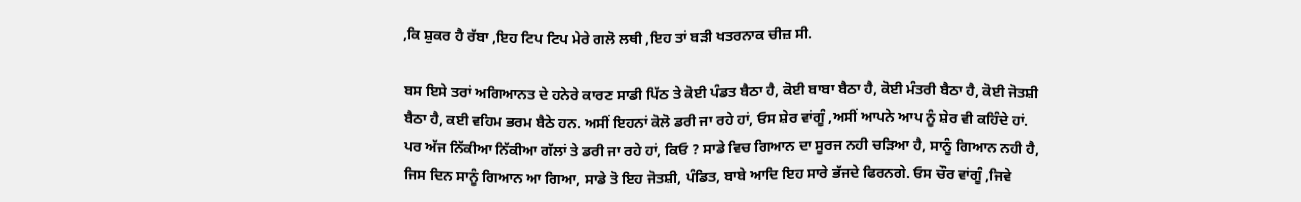,ਕਿ ਸ਼ੁਕਰ ਹੈ ਰੱਬਾ ,ਇਹ ਟਿਪ ਟਿਪ ਮੇਰੇ ਗਲੋ ਲਥੀ ,ਇਹ ਤਾਂ ਬੜੀ ਖਤਰਨਾਕ ਚੀਜ਼ ਸੀ.

ਬਸ ਇਸੇ ਤਰਾਂ ਅਗਿਆਨਤ ਦੇ ਹਨੇਰੇ ਕਾਰਣ ਸਾਡੀ ਪਿੱਠ ਤੇ ਕੋਈ ਪੰਡਤ ਬੈਠਾ ਹੈ, ਕੋਈ ਬਾਬਾ ਬੈਠਾ ਹੈ, ਕੋਈ ਮੰਤਰੀ ਬੈਠਾ ਹੈ, ਕੋਈ ਜੋਤਸ਼ੀ ਬੈਠਾ ਹੈ, ਕਈ ਵਹਿਮ ਭਰਮ ਬੈਠੇ ਹਨ. ਅਸੀਂ ਇਹਨਾਂ ਕੋਲੋ ਡਰੀ ਜਾ ਰਹੇ ਹਾਂ, ਓਸ ਸ਼ੇਰ ਵਾਂਗੂੰ ,ਅਸੀਂ ਆਪਨੇ ਆਪ ਨੂੰ ਸ਼ੇਰ ਵੀ ਕਹਿੰਦੇ ਹਾਂ. ਪਰ ਅੱਜ ਨਿੱਕੀਆ ਨਿੱਕੀਆ ਗੱਲਾਂ ਤੇ ਡਰੀ ਜਾ ਰਹੇ ਹਾਂ, ਕਿਓ ? ਸਾਡੇ ਵਿਚ ਗਿਆਨ ਦਾ ਸੂਰਜ ਨਹੀ ਚੜਿਆ ਹੈ, ਸਾਨੂੰ ਗਿਆਨ ਨਹੀ ਹੈ, ਜਿਸ ਦਿਨ ਸਾਨੂੰ ਗਿਆਨ ਆ ਗਿਆ, ਸਾਡੇ ਤੋ ਇਹ ਜੋਤਸ਼ੀ, ਪੰਡਿਤ, ਬਾਬੇ ਆਦਿ ਇਹ ਸਾਰੇ ਭੱਜਦੇ ਫਿਰਨਗੇ. ਓਸ ਚੌਰ ਵਾਂਗੂੰ ,ਜਿਵੇ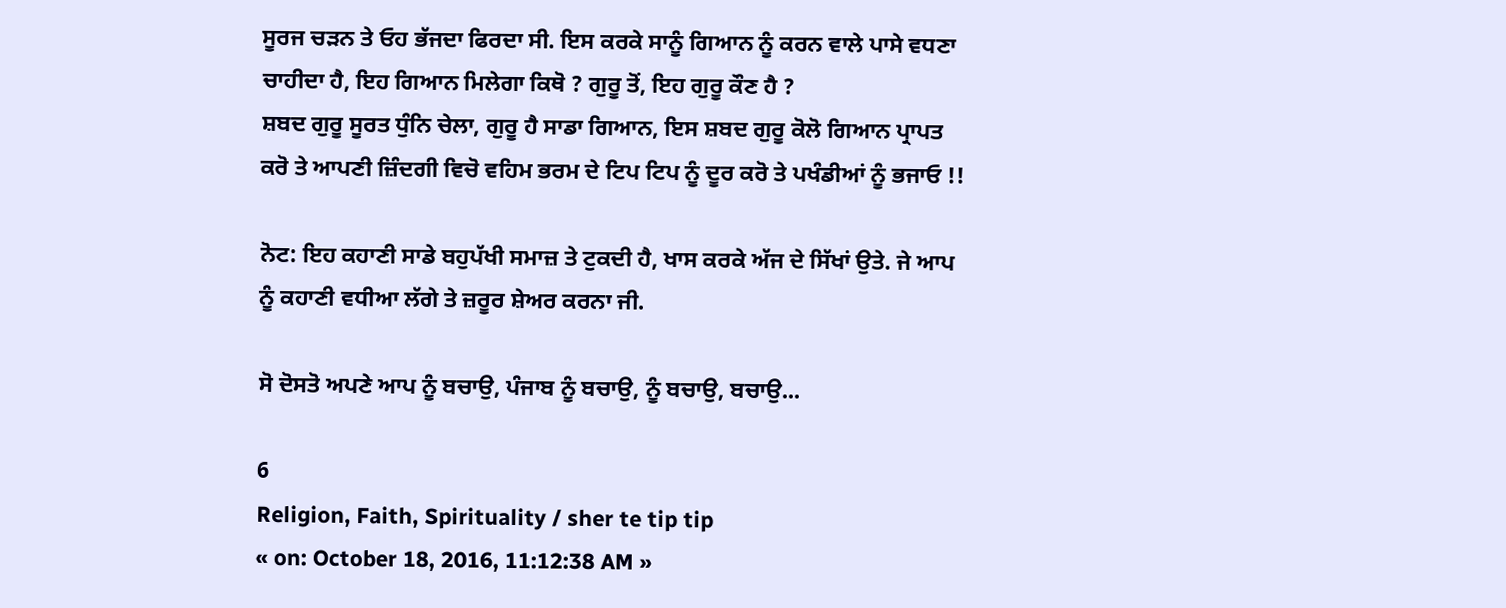ਸੂਰਜ ਚੜਨ ਤੇ ਓਹ ਭੱਜਦਾ ਫਿਰਦਾ ਸੀ. ਇਸ ਕਰਕੇ ਸਾਨੂੰ ਗਿਆਨ ਨੂੰ ਕਰਨ ਵਾਲੇ ਪਾਸੇ ਵਧਣਾ ਚਾਹੀਦਾ ਹੈ, ਇਹ ਗਿਆਨ ਮਿਲੇਗਾ ਕਿਥੋ ? ਗੁਰੂ ਤੋਂ, ਇਹ ਗੁਰੂ ਕੌਣ ਹੈ ?
ਸ਼ਬਦ ਗੁਰੂ ਸੂਰਤ ਧੁੰਨਿ ਚੇਲਾ, ਗੁਰੂ ਹੈ ਸਾਡਾ ਗਿਆਨ, ਇਸ ਸ਼ਬਦ ਗੁਰੂ ਕੋਲੋ ਗਿਆਨ ਪ੍ਰਾਪਤ ਕਰੋ ਤੇ ਆਪਣੀ ਜ਼ਿੰਦਗੀ ਵਿਚੋ ਵਹਿਮ ਭਰਮ ਦੇ ਟਿਪ ਟਿਪ ਨੂੰ ਦੂਰ ਕਰੋ ਤੇ ਪਖੰਡੀਆਂ ਨੂੰ ਭਜਾਓ !!

ਨੋਟ: ਇਹ ਕਹਾਣੀ ਸਾਡੇ ਬਹੁਪੱਖੀ ਸਮਾਜ਼ ਤੇ ਟੁਕਦੀ ਹੈ, ਖਾਸ ਕਰਕੇ ਅੱਜ ਦੇ ਸਿੱਖਾਂ ਉਤੇ. ਜੇ ਆਪ ਨੂੰ ਕਹਾਣੀ ਵਧੀਆ ਲੱਗੇ ਤੇ ਜ਼ਰੂਰ ਸ਼ੇਅਰ ਕਰਨਾ ਜੀ.

ਸੋ ਦੋਸਤੋ ਅਪਣੇ ਆਪ ਨੂੰ ਬਚਾਉ, ਪੰਜਾਬ ਨੂੰ ਬਚਾਉ, ਨੂੰ ਬਚਾਉ, ਬਚਾਉ...

6
Religion, Faith, Spirituality / sher te tip tip
« on: October 18, 2016, 11:12:38 AM »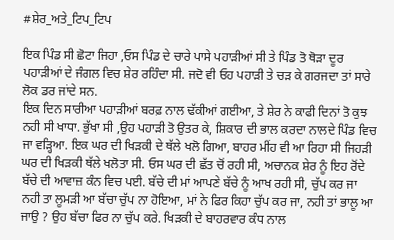#ਸ਼ੇਰ_ਅਤੇ_ਟਿਪ_ਟਿਪ

ਇਕ ਪਿੰਡ ਸੀ ਛੋਟਾ ਜਿਹਾ ,ਓਸ ਪਿੰਡ ਦੇ ਚਾਰੇ ਪਾਸੇ ਪਹਾੜੀਆਂ ਸੀ ਤੇ ਪਿੰਡ ਤੋ ਥੋੜਾ ਦੂਰ ਪਹਾੜੀਆਂ ਦੇ ਜੰਗਲ ਵਿਚ ਸ਼ੇਰ ਰਹਿੰਦਾ ਸੀ. ਜਦੋ ਵੀ ਓਹ ਪਹਾੜੀ ਤੇ ਚੜ ਕੇ ਗਰਜਦਾ ਤਾਂ ਸਾਰੇ ਲੋਕ ਡਰ ਜਾਂਦੇ ਸਨ.
ਇਕ ਦਿਨ ਸਾਰੀਆ ਪਹਾੜੀਆਂ ਬਰਫ਼ ਨਾਲ ਢੱਕੀਆਂ ਗਈਆ, ਤੇ ਸ਼ੇਰ ਨੇ ਕਾਫੀ ਦਿਨਾਂ ਤੋ ਕੁਝ ਨਹੀ ਸੀ ਖਾਧਾ. ਭੁੱਖਾ ਸੀ ,ਉਹ ਪਹਾੜੀ ਤੋ ਉਤਰ ਕੇ, ਸ਼ਿਕਾਰ ਦੀ ਭਾਲ ਕਰਦਾ ਨਾਲਦੇ ਪਿੰਡ ਵਿਚ ਜਾ ਵੜ੍ਹਿਆ. ਇਕ ਘਰ ਦੀ ਖਿੜਕੀ ਦੇ ਥੱਲੇ ਖਲੋ ਗਿਆ, ਬਾਹਰ ਮੀਂਹ ਵੀ ਆ ਰਿਹਾ ਸੀ ਜਿਹੜੀ ਘਰ ਦੀ ਖਿੜਕੀ ਥੱਲੇ ਖਲੋਤਾ ਸੀ. ਓਸ ਘਰ ਦੀ ਛੱਤ ਚੋਂ ਰਹੀ ਸੀ, ਅਚਾਨਕ ਸ਼ੇਰ ਨੂੰ ਇਹ ਰੋਂਦੇ ਬੱਚੇ ਦੀ ਆਵਾਜ਼ ਕੰਨ ਵਿਚ ਪਈ. ਬੱਚੇ ਦੀ ਮਾਂ ਆਪਣੇ ਬੱਚੇ ਨੂੰ ਆਖ ਰਹੀ ਸੀ, ਚੁੱਪ ਕਰ ਜਾ ਨਹੀ ਤਾ ਲੂਮੜੀ ਆ ਬੱਚਾ ਚੁੱਪ ਨਾ ਹੋਇਆ, ਮਾਂ ਨੇ ਫਿਰ ਕਿਹਾ ਚੁੱਪ ਕਰ ਜਾ, ਨਹੀ ਤਾਂ ਭਾਲੂ ਆ ਜਾਉ ? ਉਹ ਬੱਚਾ ਫਿਰ ਨਾ ਚੁੱਪ ਕਰੇ. ਖਿੜਕੀ ਦੇ ਬਾਹਰਵਾਰ ਕੰਧ ਨਾਲ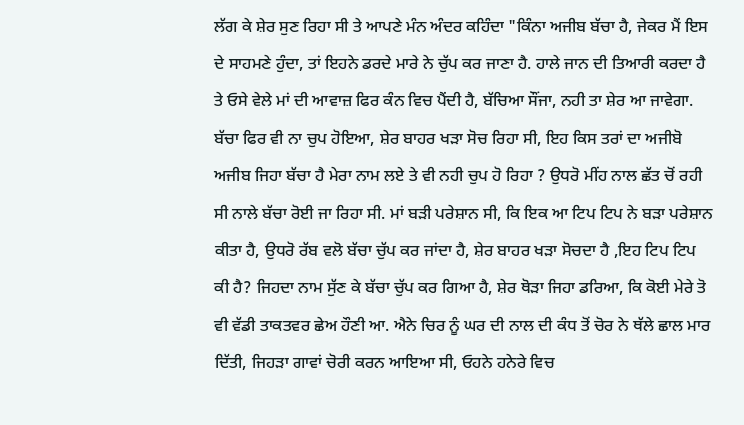ਲੱਗ ਕੇ ਸ਼ੇਰ ਸੁਣ ਰਿਹਾ ਸੀ ਤੇ ਆਪਣੇ ਮੰਨ ਅੰਦਰ ਕਹਿੰਦਾ "ਕਿੰਨਾ ਅਜੀਬ ਬੱਚਾ ਹੈ, ਜੇਕਰ ਮੈਂ ਇਸ ਦੇ ਸਾਹਮਣੇ ਹੁੰਦਾ, ਤਾਂ ਇਹਨੇ ਡਰਦੇ ਮਾਰੇ ਨੇ ਚੁੱਪ ਕਰ ਜਾਣਾ ਹੈ. ਹਾਲੇ ਜਾਨ ਦੀ ਤਿਆਰੀ ਕਰਦਾ ਹੈ ਤੇ ਓਸੇ ਵੇਲੇ ਮਾਂ ਦੀ ਆਵਾਜ਼ ਫਿਰ ਕੰਨ ਵਿਚ ਪੈਂਦੀ ਹੈ, ਬੱਚਿਆ ਸੌਂਜਾ, ਨਹੀ ਤਾ ਸ਼ੇਰ ਆ ਜਾਵੇਗਾ. ਬੱਚਾ ਫਿਰ ਵੀ ਨਾ ਚੁਪ ਹੋਇਆ, ਸ਼ੇਰ ਬਾਹਰ ਖੜਾ ਸੋਚ ਰਿਹਾ ਸੀ, ਇਹ ਕਿਸ ਤਰਾਂ ਦਾ ਅਜੀਬੋ ਅਜੀਬ ਜਿਹਾ ਬੱਚਾ ਹੈ ਮੇਰਾ ਨਾਮ ਲਏ ਤੇ ਵੀ ਨਹੀ ਚੁਪ ਹੋ ਰਿਹਾ ? ਉਧਰੋ ਮੀਂਹ ਨਾਲ ਛੱਤ ਚੋਂ ਰਹੀ ਸੀ ਨਾਲੇ ਬੱਚਾ ਰੋਈ ਜਾ ਰਿਹਾ ਸੀ. ਮਾਂ ਬੜੀ ਪਰੇਸ਼ਾਨ ਸੀ, ਕਿ ਇਕ ਆ ਟਿਪ ਟਿਪ ਨੇ ਬੜਾ ਪਰੇਸ਼ਾਨ ਕੀਤਾ ਹੈ, ਉਧਰੋ ਰੱਬ ਵਲੋ ਬੱਚਾ ਚੁੱਪ ਕਰ ਜਾਂਦਾ ਹੈ, ਸ਼ੇਰ ਬਾਹਰ ਖੜਾ ਸੋਚਦਾ ਹੈ ,ਇਹ ਟਿਪ ਟਿਪ ਕੀ ਹੈ? ਜਿਹਦਾ ਨਾਮ ਸੁੱਣ ਕੇ ਬੱਚਾ ਚੁੱਪ ਕਰ ਗਿਆ ਹੈ, ਸ਼ੇਰ ਥੋੜਾ ਜਿਹਾ ਡਰਿਆ, ਕਿ ਕੋਈ ਮੇਰੇ ਤੋ ਵੀ ਵੱਡੀ ਤਾਕਤਵਰ ਛੇਅ ਹੌਣੀ ਆ. ਐਨੇ ਚਿਰ ਨੂੰ ਘਰ ਦੀ ਨਾਲ ਦੀ ਕੰਧ ਤੋਂ ਚੋਰ ਨੇ ਥੱਲੇ ਛਾਲ ਮਾਰ ਦਿੱਤੀ, ਜਿਹੜਾ ਗਾਵਾਂ ਚੋਰੀ ਕਰਨ ਆਇਆ ਸੀ, ਓਹਨੇ ਹਨੇਰੇ ਵਿਚ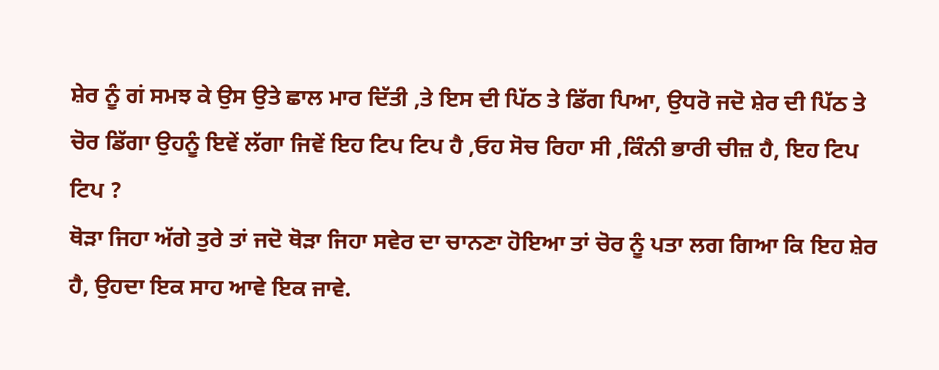ਸ਼ੇਰ ਨੂੰ ਗਂ ਸਮਝ ਕੇ ਉਸ ਉਤੇ ਛਾਲ ਮਾਰ ਦਿੱਤੀ ,ਤੇ ਇਸ ਦੀ ਪਿੱਠ ਤੇ ਡਿੱਗ ਪਿਆ, ਉਧਰੋ ਜਦੋ ਸ਼ੇਰ ਦੀ ਪਿੱਠ ਤੇ ਚੋਰ ਡਿੱਗਾ ਉਹਨੂੰ ਇਵੇਂ ਲੱਗਾ ਜਿਵੇਂ ਇਹ ਟਿਪ ਟਿਪ ਹੈ ,ਓਹ ਸੋਚ ਰਿਹਾ ਸੀ ,ਕਿੰਨੀ ਭਾਰੀ ਚੀਜ਼ ਹੈ, ਇਹ ਟਿਪ ਟਿਪ ?
ਥੋੜਾ ਜਿਹਾ ਅੱਗੇ ਤੁਰੇ ਤਾਂ ਜਦੋ ਥੋੜਾ ਜਿਹਾ ਸਵੇਰ ਦਾ ਚਾਨਣਾ ਹੋਇਆ ਤਾਂ ਚੋਰ ਨੂੰ ਪਤਾ ਲਗ ਗਿਆ ਕਿ ਇਹ ਸ਼ੇਰ ਹੈ, ਉਹਦਾ ਇਕ ਸਾਹ ਆਵੇ ਇਕ ਜਾਵੇ.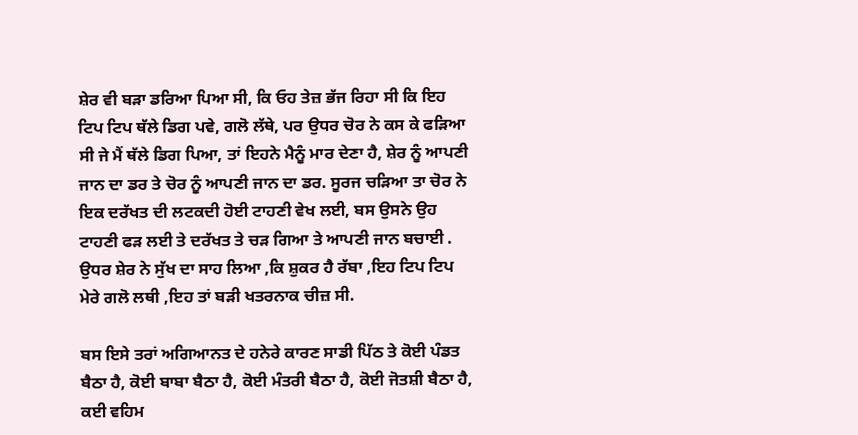ਸ਼ੇਰ ਵੀ ਬੜਾ ਡਰਿਆ ਪਿਆ ਸੀ, ਕਿ ਓਹ ਤੇਜ਼ ਭੱਜ ਰਿਹਾ ਸੀ ਕਿ ਇਹ ਟਿਪ ਟਿਪ ਥੱਲੇ ਡਿਗ ਪਵੇ, ਗਲੋ ਲੱਥੇ, ਪਰ ਉਧਰ ਚੋਰ ਨੇ ਕਸ ਕੇ ਫੜਿਆ ਸੀ ਜੇ ਮੈਂ ਥੱਲੇ ਡਿਗ ਪਿਆ, ਤਾਂ ਇਹਨੇ ਮੈਨੂੰ ਮਾਰ ਦੇਣਾ ਹੈ, ਸ਼ੇਰ ਨੂੰ ਆਪਣੀ ਜਾਨ ਦਾ ਡਰ ਤੇ ਚੋਰ ਨੂੰ ਆਪਣੀ ਜਾਨ ਦਾ ਡਰ. ਸੂਰਜ ਚੜਿਆ ਤਾ ਚੋਰ ਨੇ ਇਕ ਦਰੱਖਤ ਦੀ ਲਟਕਦੀ ਹੋਈ ਟਾਹਣੀ ਵੇਖ ਲਈ, ਬਸ ਉਸਨੇ ਉਹ ਟਾਹਣੀ ਫੜ ਲਈ ਤੇ ਦਰੱਖਤ ਤੇ ਚੜ ਗਿਆ ਤੇ ਆਪਣੀ ਜਾਨ ਬਚਾਈ .
ਉਧਰ ਸ਼ੇਰ ਨੇ ਸੁੱਖ ਦਾ ਸਾਹ ਲਿਆ ,ਕਿ ਸ਼ੁਕਰ ਹੈ ਰੱਬਾ ,ਇਹ ਟਿਪ ਟਿਪ ਮੇਰੇ ਗਲੋ ਲਥੀ ,ਇਹ ਤਾਂ ਬੜੀ ਖਤਰਨਾਕ ਚੀਜ਼ ਸੀ.

ਬਸ ਇਸੇ ਤਰਾਂ ਅਗਿਆਨਤ ਦੇ ਹਨੇਰੇ ਕਾਰਣ ਸਾਡੀ ਪਿੱਠ ਤੇ ਕੋਈ ਪੰਡਤ ਬੈਠਾ ਹੈ, ਕੋਈ ਬਾਬਾ ਬੈਠਾ ਹੈ, ਕੋਈ ਮੰਤਰੀ ਬੈਠਾ ਹੈ, ਕੋਈ ਜੋਤਸ਼ੀ ਬੈਠਾ ਹੈ, ਕਈ ਵਹਿਮ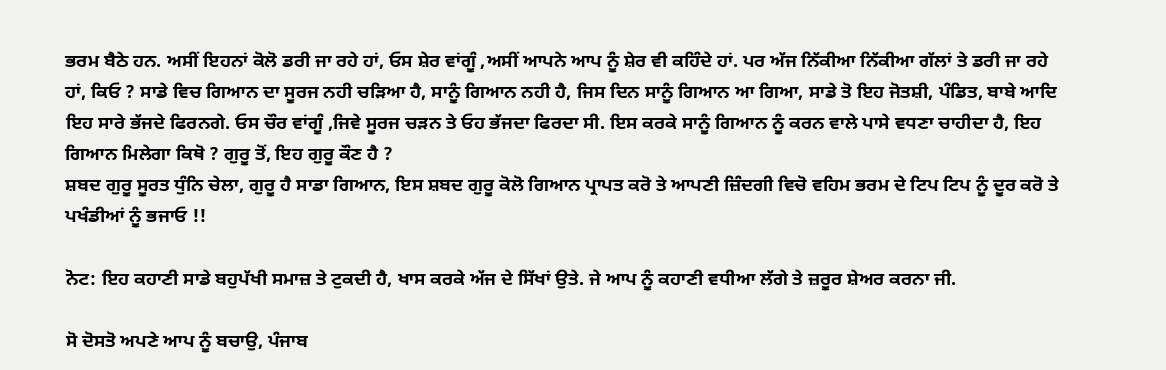ਭਰਮ ਬੈਠੇ ਹਨ. ਅਸੀਂ ਇਹਨਾਂ ਕੋਲੋ ਡਰੀ ਜਾ ਰਹੇ ਹਾਂ, ਓਸ ਸ਼ੇਰ ਵਾਂਗੂੰ ,ਅਸੀਂ ਆਪਨੇ ਆਪ ਨੂੰ ਸ਼ੇਰ ਵੀ ਕਹਿੰਦੇ ਹਾਂ. ਪਰ ਅੱਜ ਨਿੱਕੀਆ ਨਿੱਕੀਆ ਗੱਲਾਂ ਤੇ ਡਰੀ ਜਾ ਰਹੇ ਹਾਂ, ਕਿਓ ? ਸਾਡੇ ਵਿਚ ਗਿਆਨ ਦਾ ਸੂਰਜ ਨਹੀ ਚੜਿਆ ਹੈ, ਸਾਨੂੰ ਗਿਆਨ ਨਹੀ ਹੈ, ਜਿਸ ਦਿਨ ਸਾਨੂੰ ਗਿਆਨ ਆ ਗਿਆ, ਸਾਡੇ ਤੋ ਇਹ ਜੋਤਸ਼ੀ, ਪੰਡਿਤ, ਬਾਬੇ ਆਦਿ ਇਹ ਸਾਰੇ ਭੱਜਦੇ ਫਿਰਨਗੇ. ਓਸ ਚੌਰ ਵਾਂਗੂੰ ,ਜਿਵੇ ਸੂਰਜ ਚੜਨ ਤੇ ਓਹ ਭੱਜਦਾ ਫਿਰਦਾ ਸੀ. ਇਸ ਕਰਕੇ ਸਾਨੂੰ ਗਿਆਨ ਨੂੰ ਕਰਨ ਵਾਲੇ ਪਾਸੇ ਵਧਣਾ ਚਾਹੀਦਾ ਹੈ, ਇਹ ਗਿਆਨ ਮਿਲੇਗਾ ਕਿਥੋ ? ਗੁਰੂ ਤੋਂ, ਇਹ ਗੁਰੂ ਕੌਣ ਹੈ ?
ਸ਼ਬਦ ਗੁਰੂ ਸੂਰਤ ਧੁੰਨਿ ਚੇਲਾ, ਗੁਰੂ ਹੈ ਸਾਡਾ ਗਿਆਨ, ਇਸ ਸ਼ਬਦ ਗੁਰੂ ਕੋਲੋ ਗਿਆਨ ਪ੍ਰਾਪਤ ਕਰੋ ਤੇ ਆਪਣੀ ਜ਼ਿੰਦਗੀ ਵਿਚੋ ਵਹਿਮ ਭਰਮ ਦੇ ਟਿਪ ਟਿਪ ਨੂੰ ਦੂਰ ਕਰੋ ਤੇ ਪਖੰਡੀਆਂ ਨੂੰ ਭਜਾਓ !!

ਨੋਟ: ਇਹ ਕਹਾਣੀ ਸਾਡੇ ਬਹੁਪੱਖੀ ਸਮਾਜ਼ ਤੇ ਟੁਕਦੀ ਹੈ, ਖਾਸ ਕਰਕੇ ਅੱਜ ਦੇ ਸਿੱਖਾਂ ਉਤੇ. ਜੇ ਆਪ ਨੂੰ ਕਹਾਣੀ ਵਧੀਆ ਲੱਗੇ ਤੇ ਜ਼ਰੂਰ ਸ਼ੇਅਰ ਕਰਨਾ ਜੀ.

ਸੋ ਦੋਸਤੋ ਅਪਣੇ ਆਪ ਨੂੰ ਬਚਾਉ, ਪੰਜਾਬ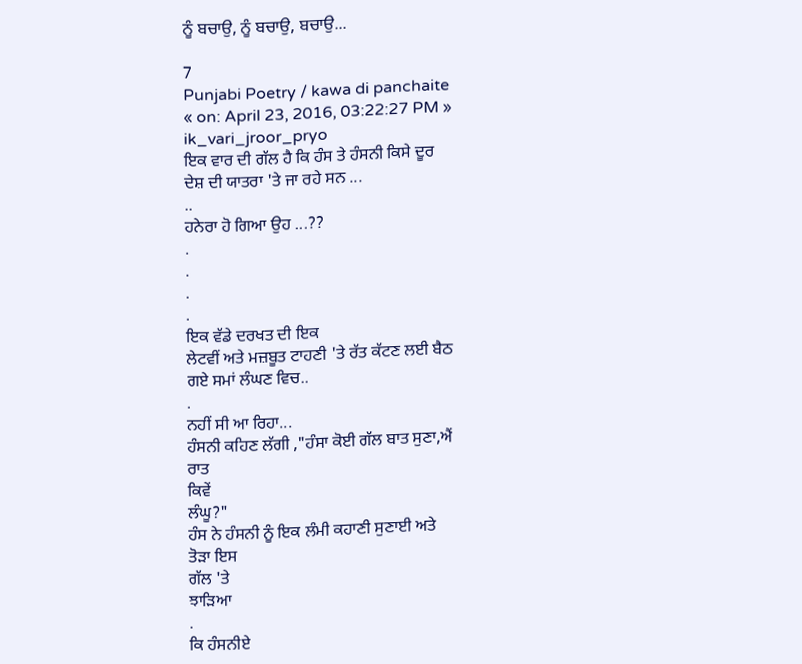ਨੂੰ ਬਚਾਉ, ਨੂੰ ਬਚਾਉ, ਬਚਾਉ...

7
Punjabi Poetry / kawa di panchaite
« on: April 23, 2016, 03:22:27 PM »
ik_vari_jroor_pryo
ਇਕ ਵਾਰ ਦੀ ਗੱਲ ਹੈ ਕਿ ਹੰਸ ਤੇ ਹੰਸਨੀ ਕਿਸੇ ਦੂਰ
ਦੇਸ਼ ਦੀ ਯਾਤਰਾ 'ਤੇ ਜਾ ਰਹੇ ਸਨ ...
..
ਹਨੇਰਾ ਹੋ ਗਿਆ ਉਹ ...??
.
.
.
.
ਇਕ ਵੱਡੇ ਦਰਖਤ ਦੀ ਇਕ
ਲੇਟਵੀਂ ਅਤੇ ਮਜ਼ਬੂਤ ਟਾਹਣੀ 'ਤੇ ਰੱਤ ਕੱਟਣ ਲਈ ਬੈਠ
ਗਏ ਸਮਾਂ ਲੰਘਣ ਵਿਚ..
.
ਨਹੀਂ ਸੀ ਆ ਰਿਹਾ...
ਹੰਸਨੀ ਕਹਿਣ ਲੱਗੀ ,"ਹੰਸਾ ਕੋਈ ਗੱਲ ਬਾਤ ਸੁਣਾ,ਐਂ
ਰਾਤ
ਕਿਵੇਂ
ਲੰਘੂ?"
ਹੰਸ ਨੇ ਹੰਸਨੀ ਨੂੰ ਇਕ ਲੰਮੀ ਕਹਾਣੀ ਸੁਣਾਈ ਅਤੇ
ਤੋੜਾ ਇਸ
ਗੱਲ 'ਤੇ
ਝਾੜਿਆ
.
ਕਿ ਹੰਸਨੀਏ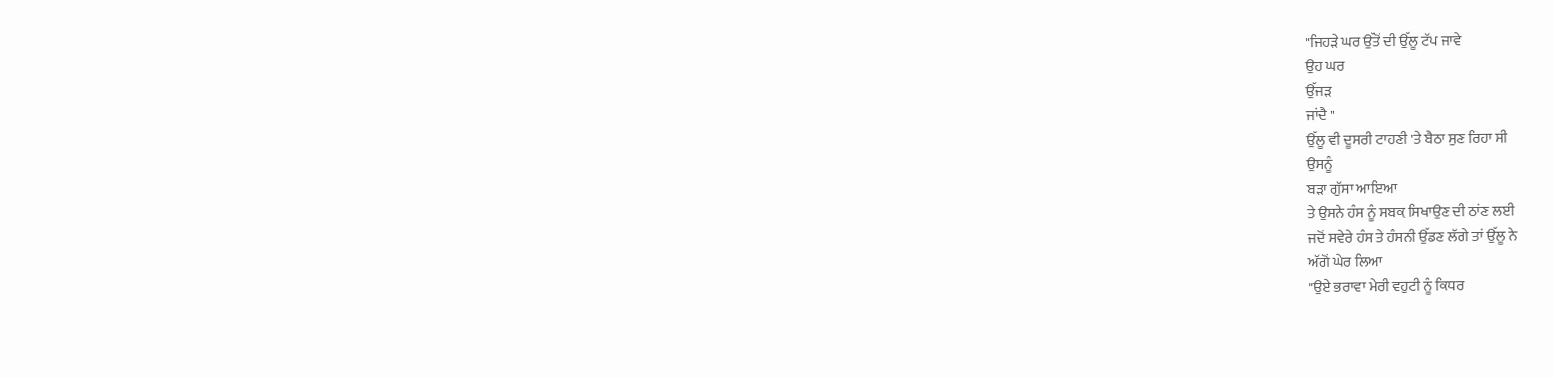"ਜਿਹੜੇ ਘਰ ਉੱਤੋਂ ਦੀ ਉੱਲੂ ਟੱਪ ਜਾਵੇ
ਉਹ ਘਰ
ਉੱਜੜ
ਜਾਂਦੈ "
ਉੱਲੂ ਵੀ ਦੂਸਰੀ ਟਾਹਣੀ 'ਤੇ ਬੈਠਾ ਸੁਣ ਰਿਹਾ ਸੀ
ਉਸਨੂੰ
ਬੜਾ ਗੁੱਸਾ ਆਇਆ
ਤੇ ਉਸਨੇ ਹੰਸ ਨੂੰ ਸਬਕ਼ ਸਿਖਾਉਣ ਦੀ ਠਾਂਣ ਲਈ
ਜਦੋਂ ਸਵੇਰੇ ਹੰਸ ਤੇ ਹੰਸਨੀ ਉੱਡਣ ਲੱਗੇ ਤਾਂ ਉੱਲੂ ਨੇ
ਅੱਗੋਂ ਘੇਰ ਲਿਆ
"ਉਏ ਭਰਾਵਾ ਮੇਰੀ ਵਹੁਟੀ ਨੂੰ ਕਿਧਰ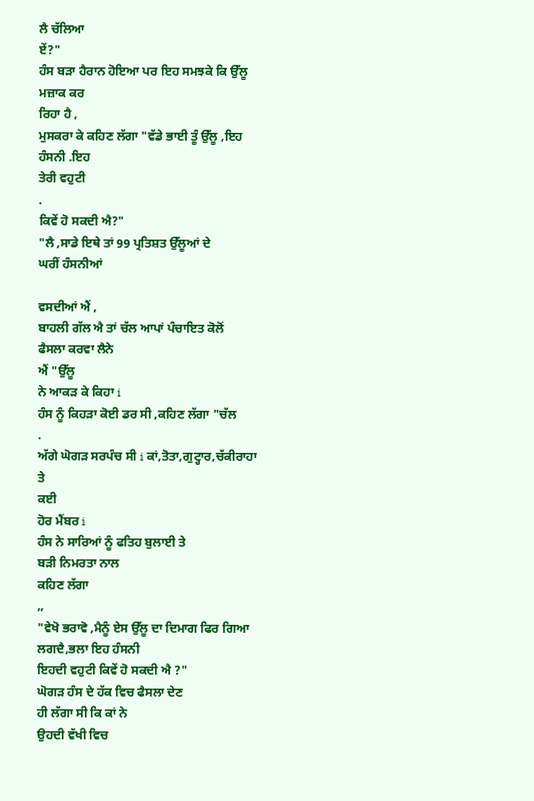ਲੈ ਚੱਲਿਆ
ਏਂ?"
ਹੰਸ ਬੜਾ ਹੈਰਾਨ ਹੋਇਆ ਪਰ ਇਹ ਸਮਝਕੇ ਕਿ ਉੱਲੂ
ਮਜ਼ਾਕ ਕਰ
ਰਿਹਾ ਹੈ ,
ਮੁਸਕਰਾ ਕੇ ਕਹਿਣ ਲੱਗਾ "ਵੱਡੇ ਭਾਈ ਤੂੰ ਉੱਲੂ ,ਇਹ
ਹੰਸਨੀ .ਇਹ
ਤੇਰੀ ਵਹੁਟੀ
.
ਕਿਵੇਂ ਹੋ ਸਕਦੀ ਐ?"
"ਲੈ ,ਸਾਡੇ ਇਥੇ ਤਾਂ 99 ਪ੍ਰਤਿਸ਼ਤ ਉੱਲੂਆਂ ਦੇ
ਘਰੀਂ ਹੰਸਨੀਆਂ

ਵਸਦੀਆਂ ਐਂ ,
ਬਾਹਲੀ ਗੱਲ ਐ ਤਾਂ ਚੱਲ ਆਪਾਂ ਪੰਚਾਇਤ ਕੋਲੋਂ
ਫੈਸਲਾ ਕਰਵਾ ਲੈਨੇ
ਐਂ "ਉੱਲੂ
ਨੇ ਆਕੜ ਕੇ ਕਿਹਾ i
ਹੰਸ ਨੂੰ ਕਿਹੜਾ ਕੋਈ ਡਰ ਸੀ ,ਕਹਿਣ ਲੱਗਾ "ਚੱਲ
.
ਅੱਗੇ ਘੋਗੜ ਸਰਪੰਚ ਸੀ i ਕਾਂ,ਤੋਤਾ,ਗੁਟ੍ਹਾਰ,ਚੱਕੀਰਾਹਾ
ਤੇ
ਕਈ
ਹੋਰ ਮੈਂਬਰ i
ਹੰਸ ਨੇ ਸਾਰਿਆਂ ਨੂੰ ਫਤਿਹ ਬੁਲਾਈ ਤੇ
ਬੜੀ ਨਿਮਰਤਾ ਨਾਲ
ਕਹਿਣ ਲੱਗਾ
,,
"ਵੇਖੋ ਭਰਾਵੋ ,ਮੈਨੂੰ ਏਸ ਉੱਲੂ ਦਾ ਦਿਮਾਗ ਫਿਰ ਗਿਆ
ਲਗਦੈ,ਭਲਾ ਇਹ ਹੰਸਨੀ
ਇਹਦੀ ਵਹੁਟੀ ਕਿਵੇਂ ਹੋ ਸਕਦੀ ਐ ?"
ਘੋਗੜ ਹੰਸ ਦੇ ਹੱਕ ਵਿਚ ਫੈਸਲਾ ਦੇਣ
ਹੀ ਲੱਗਾ ਸੀ ਕਿ ਕਾਂ ਨੇ
ਉਹਦੀ ਵੱਖੀ ਵਿਚ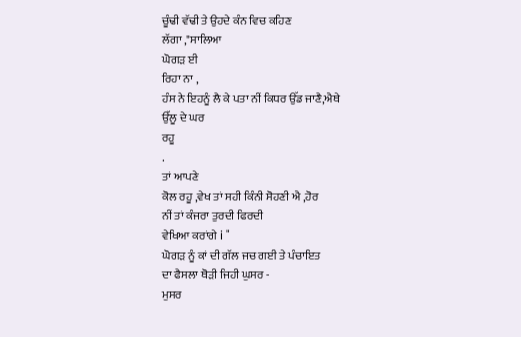ਚੂੰਢੀ ਵੱਢੀ ਤੇ ਉਹਦੇ ਕੰਨ ਵਿਚ ਕਹਿਣ
ਲੱਗਾ ,"ਸਾਲਿਆ
ਘੋਗੜ ਈ
ਰਿਹਾ ਨਾ ,
ਹੰਸ ਨੇ ਇਹਨੂੰ ਲੈ ਕੇ ਪਤਾ ਨੀਂ ਕਿਧਰ ਉੱਡ ਜਾਣੈ,ਐਥੇ
ਉੱਲੂ ਦੇ ਘਰ
ਰਹੂ
.
ਤਾਂ ਆਪਣੇ
ਕੋਲ ਰਹੂ ,ਵੇਖ ਤਾਂ ਸਹੀ ਕਿੰਨੀ ਸੋਹਣੀ ਐ ,ਹੋਰ
ਨੀਂ ਤਾਂ ਕੰਜਰਾ ਤੁਰਦੀ ਫਿਰਦੀ
ਵੇਖਿਆ ਕਰਾਂਗੇ i "
ਘੋਗੜ ਨੂੰ ਕਾਂ ਦੀ ਗੱਲ ਜਚ ਗਈ ਤੇ ਪੰਚਾਇਤ
ਦਾ ਫੈਸਲਾ ਥੋੜੀ ਜਿਹੀ ਘੁਸਰ -
ਮੁਸਰ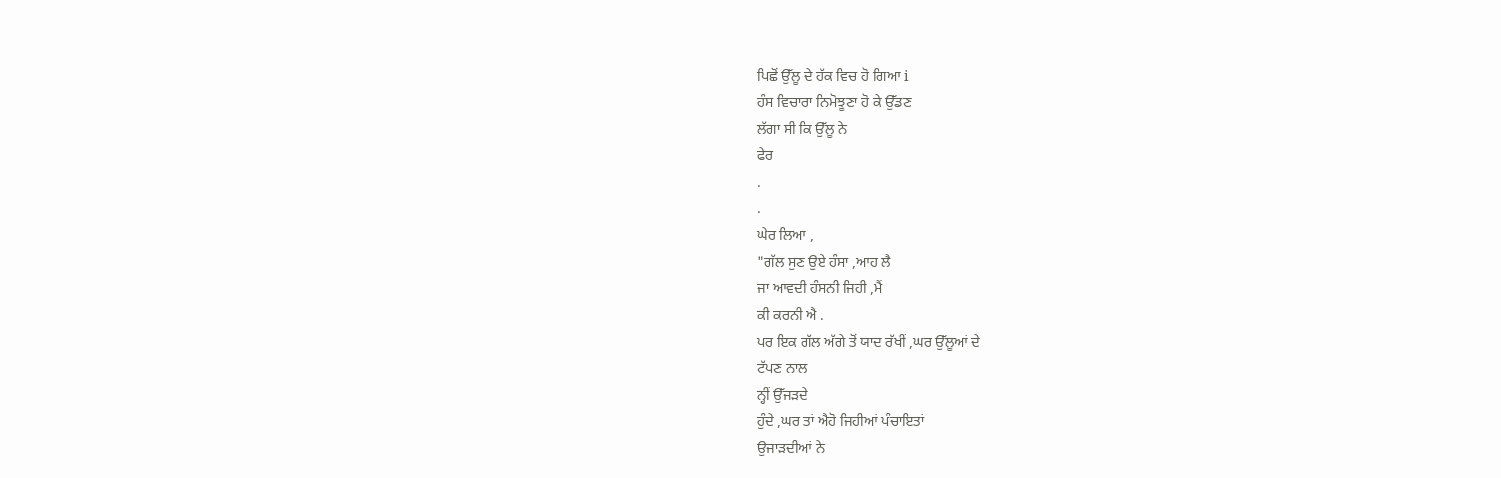ਪਿਛੋਂ ਉੱਲੂ ਦੇ ਹੱਕ ਵਿਚ ਹੋ ਗਿਆ i
ਹੰਸ ਵਿਚਾਰਾ ਨਿਮੋਝੂਣਾ ਹੋ ਕੇ ਉੱਡਣ
ਲੱਗਾ ਸੀ ਕਿ ਉੱਲੂ ਨੇ
ਫੇਰ
.
.
ਘੇਰ ਲਿਆ ,
"ਗੱਲ ਸੁਣ ਉਏ ਹੰਸਾ ,ਆਹ ਲੈ
ਜਾ ਆਵਦੀ ਹੰਸਨੀ ਜਿਹੀ ,ਮੈਂ
ਕੀ ਕਰਨੀ ਐ .
ਪਰ ਇਕ ਗੱਲ ਅੱਗੇ ਤੋਂ ਯਾਦ ਰੱਖੀਂ ,ਘਰ ਉੱਲੂਆਂ ਦੇ
ਟੱਪਣ ਨਾਲ
ਨ੍ਹੀਂ ਉੱਜੜਦੇ
ਹੁੰਦੇ ,ਘਰ ਤਾਂ ਐਹੋ ਜਿਹੀਆਂ ਪੰਚਾਇਤਾਂ
ਉਜਾੜਦੀਆਂ ਨੇ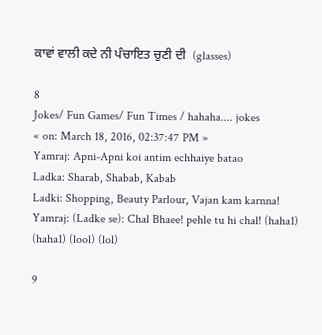ਕਾਵਾਂ ਵਾਲੀ ਕਦੇ ਨੀ ਪੰਚਾਇਤ ਚੁਣੀ ਦੀ  (glasses)

8
Jokes/ Fun Games/ Fun Times / hahaha.... jokes
« on: March 18, 2016, 02:37:47 PM »
Yamraj: Apni-Apni koi antim echhaiye batao
Ladka: Sharab, Shabab, Kabab
Ladki: Shopping, Beauty Parlour, Vajan kam karnna!
Yamraj: (Ladke se): Chal Bhaee! pehle tu hi chal! (haha1) (haha1) (lool) (lol)

9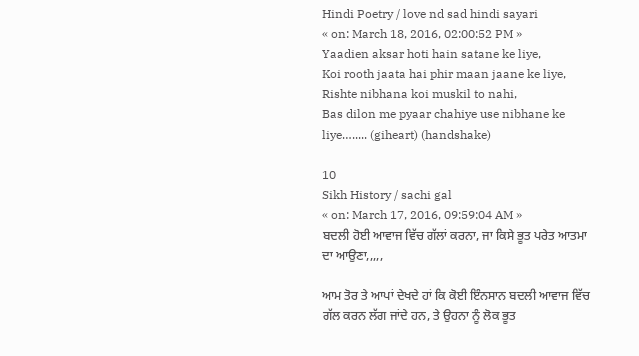Hindi Poetry / love nd sad hindi sayari
« on: March 18, 2016, 02:00:52 PM »
Yaadien aksar hoti hain satane ke liye,
Koi rooth jaata hai phir maan jaane ke liye,
Rishte nibhana koi muskil to nahi,
Bas dilon me pyaar chahiye use nibhane ke liye…..... (giheart) (handshake)

10
Sikh History / sachi gal
« on: March 17, 2016, 09:59:04 AM »
ਬਦਲੀ ਹੋਈ ਆਵਾਜ ਵਿੱਚ ਗੱਲਾਂ ਕਰਨਾ, ਜਾ ਕਿਸੇ ਭੂਤ ਪਰੇਤ ਆਤਮਾ ਦਾ ਆਉਣਾ,,,,,

ਆਮ ਤੋਰ ਤੇ ਆਪਾਂ ਦੇਖਦੇ ਹਾਂ ਕਿ ਕੋਈ ਇੰਨਸਾਨ ਬਦਲੀ ਆਵਾਜ ਵਿੱਚ ਗੱਲ ਕਰਨ ਲੱਗ ਜਾਂਦੇ ਹਨ, ਤੇ ਉਹਨਾ ਨੂੰ ਲੋਕ ਭੂਤ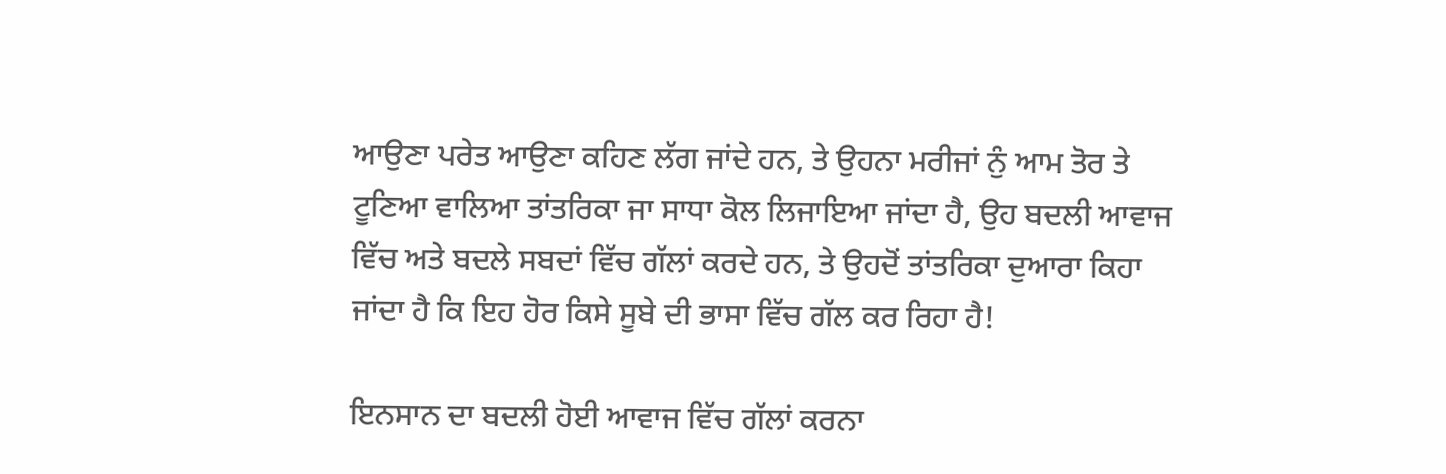ਆਉਣਾ ਪਰੇਤ ਆਉਣਾ ਕਹਿਣ ਲੱਗ ਜਾਂਦੇ ਹਨ, ਤੇ ਉਹਨਾ ਮਰੀਜਾਂ ਨੁੰ ਆਮ ਤੋਰ ਤੇ ਟੂਣਿਆ ਵਾਲਿਆ ਤਾਂਤਰਿਕਾ ਜਾ ਸਾਧਾ ਕੋਲ ਲਿਜਾਇਆ ਜਾਂਦਾ ਹੈ, ਉਹ ਬਦਲੀ ਆਵਾਜ ਵਿੱਚ ਅਤੇ ਬਦਲੇ ਸਬਦਾਂ ਵਿੱਚ ਗੱਲਾਂ ਕਰਦੇ ਹਨ, ਤੇ ਉਹਦੋਂ ਤਾਂਤਰਿਕਾ ਦੁਆਰਾ ਕਿਹਾ ਜਾਂਦਾ ਹੈ ਕਿ ਇਹ ਹੋਰ ਕਿਸੇ ਸੂਬੇ ਦੀ ਭਾਸਾ ਵਿੱਚ ਗੱਲ ਕਰ ਰਿਹਾ ਹੈ!

ਇਨਸਾਨ ਦਾ ਬਦਲੀ ਹੋਈ ਆਵਾਜ ਵਿੱਚ ਗੱਲਾਂ ਕਰਨਾ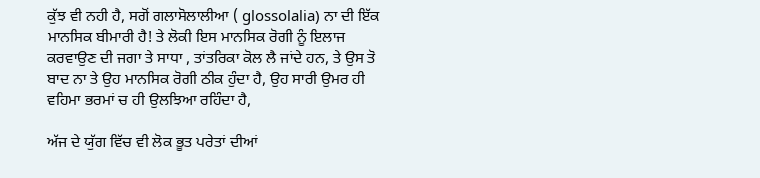ਕੁੱਝ ਵੀ ਨਹੀ ਹੈ, ਸਗੋਂ ਗਲਾਸੋਲਾਲੀਆ ( glossolalia) ਨਾ ਦੀ ਇੱਕ ਮਾਨਸਿਕ ਬੀਮਾਰੀ ਹੈ! ਤੇ ਲੋਕੀ ਇਸ ਮਾਨਸਿਕ ਰੋਗੀ ਨੂੰ ਇਲਾਜ ਕਰਵਾਉਣ ਦੀ ਜਗਾ ਤੇ ਸਾਧਾ , ਤਾਂਤਰਿਕਾ ਕੋਲ ਲੈ ਜਾਂਦੇ ਹਨ, ਤੇ ਉਸ ਤੋ ਬਾਦ ਨਾ ਤੇ ਉਹ ਮਾਨਸਿਕ ਰੋਗੀ ਠੀਕ ਹੁੰਦਾ ਹੈ, ਉਹ ਸਾਰੀ ਉਮਰ ਹੀ ਵਹਿਮਾ ਭਰਮਾਂ ਚ ਹੀ ਉਲਝਿਆ ਰਹਿੰਦਾ ਹੈ,

ਅੱਜ ਦੇ ਯੁੱਗ ਵਿੱਚ ਵੀ ਲੋਕ ਭੂਤ ਪਰੇਤਾਂ ਦੀਆਂ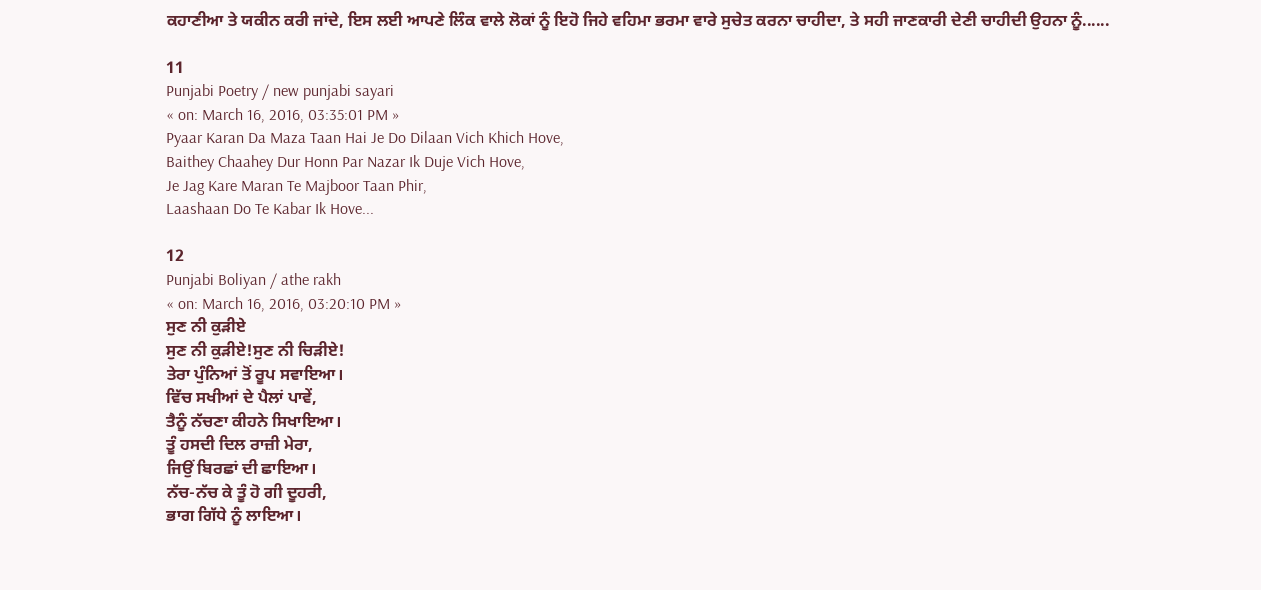ਕਹਾਣੀਆ ਤੇ ਯਕੀਨ ਕਰੀ ਜਾਂਦੇ, ਇਸ ਲਈ ਆਪਣੇ ਲਿੰਕ ਵਾਲੇ ਲੋਕਾਂ ਨੂੰ ਇਹੋ ਜਿਹੇ ਵਹਿਮਾ ਭਰਮਾ ਵਾਰੇ ਸੁਚੇਤ ਕਰਨਾ ਚਾਹੀਦਾ, ਤੇ ਸਹੀ ਜਾਣਕਾਰੀ ਦੇਣੀ ਚਾਹੀਦੀ ਉਹਨਾ ਨੂੰ......

11
Punjabi Poetry / new punjabi sayari
« on: March 16, 2016, 03:35:01 PM »
Pyaar Karan Da Maza Taan Hai Je Do Dilaan Vich Khich Hove,
Baithey Chaahey Dur Honn Par Nazar Ik Duje Vich Hove,
Je Jag Kare Maran Te Majboor Taan Phir,
Laashaan Do Te Kabar Ik Hove...

12
Punjabi Boliyan / athe rakh
« on: March 16, 2016, 03:20:10 PM »
ਸੁਣ ਨੀ ਕੁੜੀਏ
ਸੁਣ ਨੀ ਕੁੜੀਏ!ਸੁਣ ਨੀ ਚਿੜੀਏ!
ਤੇਰਾ ਪੁੰਨਿਆਂ ਤੋਂ ਰੂਪ ਸਵਾਇਆ।
ਵਿੱਚ ਸਖੀਆਂ ਦੇ ਪੈਲਾਂ ਪਾਵੇਂ,
ਤੈਨੂੰ ਨੱਚਣਾ ਕੀਹਨੇ ਸਿਖਾਇਆ।
ਤੂੰ ਹਸਦੀ ਦਿਲ ਰਾਜ਼ੀ ਮੇਰਾ,
ਜਿਉਂ ਬਿਰਛਾਂ ਦੀ ਛਾਇਆ।
ਨੱਚ-ਨੱਚ ਕੇ ਤੂੰ ਹੋ ਗੀ ਦੂਹਰੀ,
ਭਾਗ ਗਿੱਧੇ ਨੂੰ ਲਾਇਆ।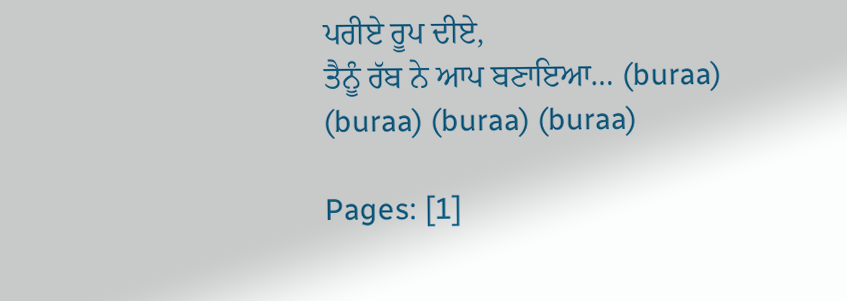ਪਰੀਏ ਰੂਪ ਦੀਏ,
ਤੈਨੂੰ ਰੱਬ ਨੇ ਆਪ ਬਣਾਇਆ… (buraa) (buraa) (buraa) (buraa)

Pages: [1]